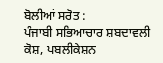ਬੋਲੀਆਂ ਸਰੋਤ :
ਪੰਜਾਬੀ ਸਭਿਆਚਾਰ ਸ਼ਬਦਾਵਲੀ ਕੋਸ਼, ਪਬਲੀਕੇਸ਼ਨ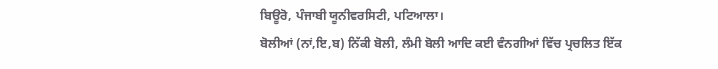ਬਿਊਰੋ, ਪੰਜਾਬੀ ਯੂਨੀਵਰਸਿਟੀ, ਪਟਿਆਲਾ।
ਬੋਲੀਆਂ (ਨਾਂ,ਇ,ਬ) ਨਿੱਕੀ ਬੋਲੀ, ਲੰਮੀ ਬੋਲੀ ਆਦਿ ਕਈ ਵੰਨਗੀਆਂ ਵਿੱਚ ਪ੍ਰਚਲਿਤ ਇੱਕ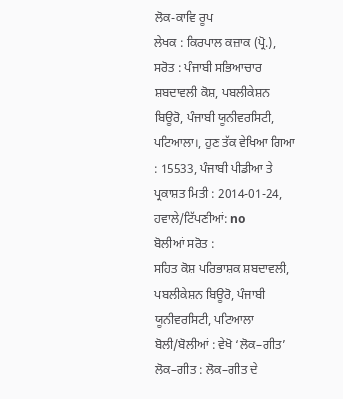ਲੋਕ-ਕਾਵਿ ਰੂਪ
ਲੇਖਕ : ਕਿਰਪਾਲ ਕਜ਼ਾਕ (ਪ੍ਰੋ.),
ਸਰੋਤ : ਪੰਜਾਬੀ ਸਭਿਆਚਾਰ ਸ਼ਬਦਾਵਲੀ ਕੋਸ਼, ਪਬਲੀਕੇਸ਼ਨ ਬਿਊਰੋ, ਪੰਜਾਬੀ ਯੂਨੀਵਰਸਿਟੀ, ਪਟਿਆਲਾ।, ਹੁਣ ਤੱਕ ਵੇਖਿਆ ਗਿਆ : 15533, ਪੰਜਾਬੀ ਪੀਡੀਆ ਤੇ ਪ੍ਰਕਾਸ਼ਤ ਮਿਤੀ : 2014-01-24, ਹਵਾਲੇ/ਟਿੱਪਣੀਆਂ: no
ਬੋਲੀਆਂ ਸਰੋਤ :
ਸਹਿਤ ਕੋਸ਼ ਪਰਿਭਾਸ਼ਕ ਸ਼ਬਦਾਵਲੀ, ਪਬਲੀਕੇਸ਼ਨ ਬਿਊਰੋ, ਪੰਜਾਬੀ ਯੂਨੀਵਰਸਿਟੀ, ਪਟਿਆਲਾ
ਬੋਲੀ/ਬੋਲੀਆਂ : ਵੇਖੋ ‘ਲੋਕ–ਗੀਤ’
ਲੋਕ–ਗੀਤ : ਲੋਕ–ਗੀਤ ਦੇ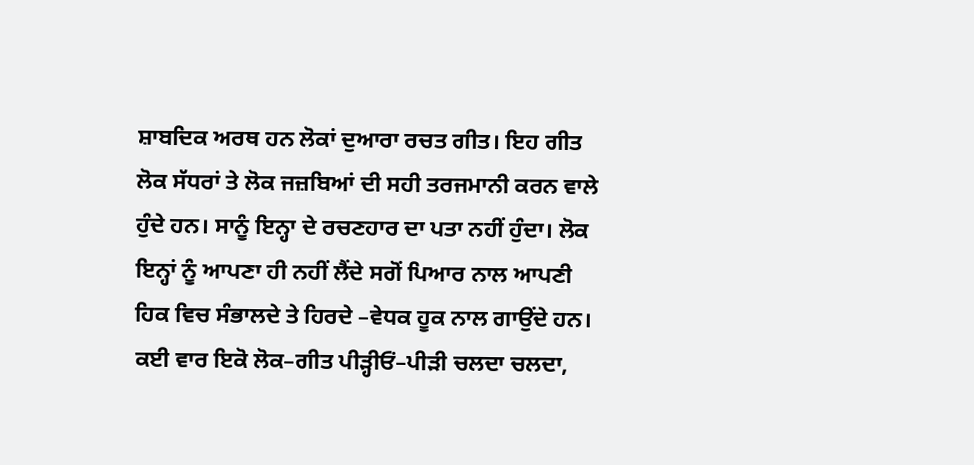ਸ਼ਾਬਦਿਕ ਅਰਥ ਹਨ ਲੋਕਾਂ ਦੁਆਰਾ ਰਚਤ ਗੀਤ। ਇਹ ਗੀਤ ਲੋਕ ਸੱਧਰਾਂ ਤੇ ਲੋਕ ਜਜ਼ਬਿਆਂ ਦੀ ਸਹੀ ਤਰਜਮਾਨੀ ਕਰਨ ਵਾਲੇ ਹੁੰਦੇ ਹਨ। ਸਾਨੂੰ ਇਨ੍ਹਾ ਦੇ ਰਚਣਹਾਰ ਦਾ ਪਤਾ ਨਹੀਂ ਹੁੰਦਾ। ਲੋਕ ਇਨ੍ਹਾਂ ਨੂੰ ਆਪਣਾ ਹੀ ਨਹੀਂ ਲੈਂਦੇ ਸਗੋਂ ਪਿਆਰ ਨਾਲ ਆਪਣੀ ਹਿਕ ਵਿਚ ਸੰਭਾਲਦੇ ਤੇ ਹਿਰਦੇ –ਵੇਧਕ ਹੂਕ ਨਾਲ ਗਾਉਂਦੇ ਹਨ।
ਕਈ ਵਾਰ ਇਕੋ ਲੋਕ–ਗੀਤ ਪੀੜ੍ਹੀਓਂ–ਪੀੜੀ ਚਲਦਾ ਚਲਦਾ,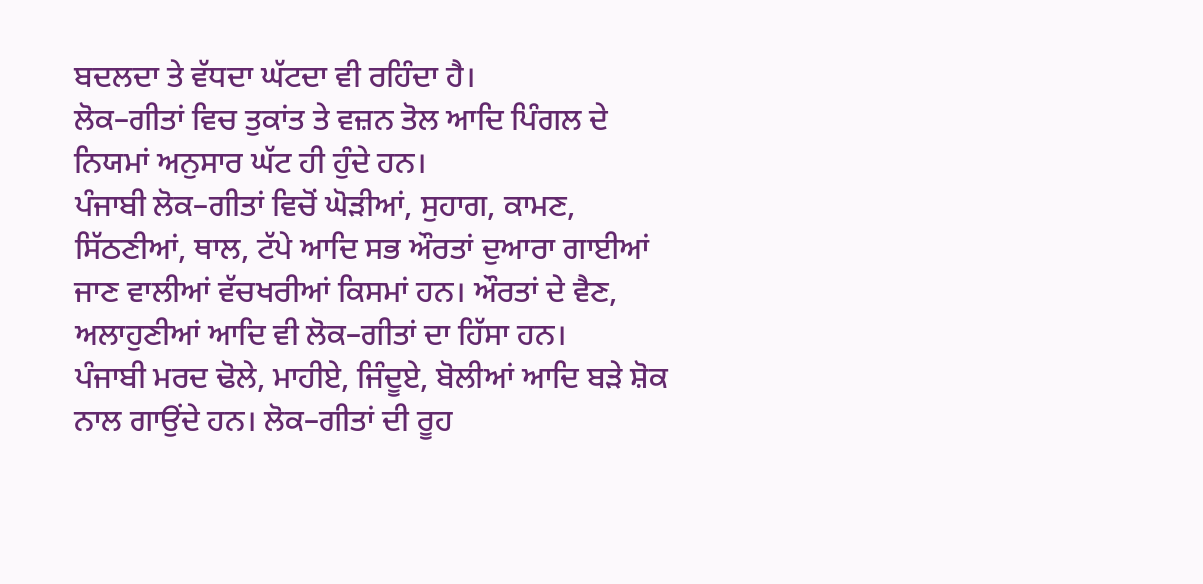ਬਦਲਦਾ ਤੇ ਵੱਧਦਾ ਘੱਟਦਾ ਵੀ ਰਹਿੰਦਾ ਹੈ।
ਲੋਕ–ਗੀਤਾਂ ਵਿਚ ਤੁਕਾਂਤ ਤੇ ਵਜ਼ਨ ਤੋਲ ਆਦਿ ਪਿੰਗਲ ਦੇ ਨਿਯਮਾਂ ਅਨੁਸਾਰ ਘੱਟ ਹੀ ਹੁੰਦੇ ਹਨ।
ਪੰਜਾਬੀ ਲੋਕ–ਗੀਤਾਂ ਵਿਚੋਂ ਘੋੜੀਆਂ, ਸੁਹਾਗ, ਕਾਮਣ, ਸਿੱਠਣੀਆਂ, ਥਾਲ, ਟੱਪੇ ਆਦਿ ਸਭ ਔਰਤਾਂ ਦੁਆਰਾ ਗਾਈਆਂ ਜਾਣ ਵਾਲੀਆਂ ਵੱਚਖਰੀਆਂ ਕਿਸਮਾਂ ਹਨ। ਔਰਤਾਂ ਦੇ ਵੈਣ, ਅਲਾਹੁਣੀਆਂ ਆਦਿ ਵੀ ਲੋਕ–ਗੀਤਾਂ ਦਾ ਹਿੱਸਾ ਹਨ।
ਪੰਜਾਬੀ ਮਰਦ ਢੋਲੇ, ਮਾਹੀਏ, ਜਿੰਦੂਏ, ਬੋਲੀਆਂ ਆਦਿ ਬੜੇ ਸ਼ੋਕ ਨਾਲ ਗਾਉਂਦੇ ਹਨ। ਲੋਕ–ਗੀਤਾਂ ਦੀ ਰੂਹ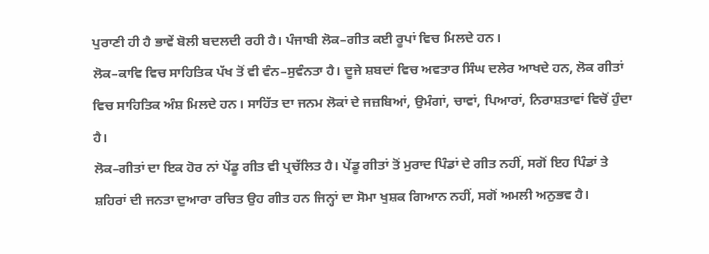ਪੁਰਾਣੀ ਹੀ ਹੈ ਭਾਵੇਂ ਬੋਲੀ ਬਦਲਦੀ ਰਹੀ ਹੈ। ਪੰਜਾਬੀ ਲੋਕ–ਗੀਤ ਕਈ ਰੂਪਾਂ ਵਿਚ ਮਿਲਦੇ ਹਨ।
ਲੋਕ–ਕਾਵਿ ਵਿਚ ਸਾਹਿਤਿਕ ਪੱਖ ਤੋਂ ਵੀ ਵੰਨ–ਸੁਵੰਨਤਾ ਹੈ। ਦੂਜੇ ਸ਼ਬਦਾਂ ਵਿਚ ਅਵਤਾਰ ਸਿੰਘ ਦਲੇਰ ਆਖਦੇ ਹਨ, ਲੋਕ ਗੀਤਾਂ ਵਿਚ ਸਾਹਿਤਿਕ ਅੰਸ਼ ਮਿਲਦੇ ਹਨ। ਸਾਹਿੱਤ ਦਾ ਜਨਮ ਲੋਕਾਂ ਦੇ ਜਜ਼ਬਿਆਂ, ਉਮੰਗਾਂ, ਚਾਵਾਂ, ਪਿਆਰਾਂ, ਨਿਰਾਸ਼ਤਾਵਾਂ ਵਿਚੋਂ ਹੁੰਦਾ ਹੈ।
ਲੋਕ–ਗੀਤਾਂ ਦਾ ਇਕ ਹੋਰ ਨਾਂ ਪੇਂਡੂ ਗੀਤ ਵੀ ਪ੍ਰਚੱਲਿਤ ਹੈ। ਪੇਂਡੂ ਗੀਤਾਂ ਤੋਂ ਮੁਰਾਦ ਪਿੰਡਾਂ ਦੇ ਗੀਤ ਨਹੀਂ, ਸਗੋਂ ਇਹ ਪਿੰਡਾਂ ਤੇ ਸ਼ਹਿਰਾਂ ਦੀ ਜਨਤਾ ਦੁਆਰਾ ਰਚਿਤ ਉਹ ਗੀਤ ਹਨ ਜਿਨ੍ਹਾਂ ਦਾ ਸੋਮਾ ਖੁਸ਼ਕ ਗਿਆਨ ਨਹੀਂ, ਸਗੋਂ ਅਮਲੀ ਅਨੁਭਵ ਹੈ।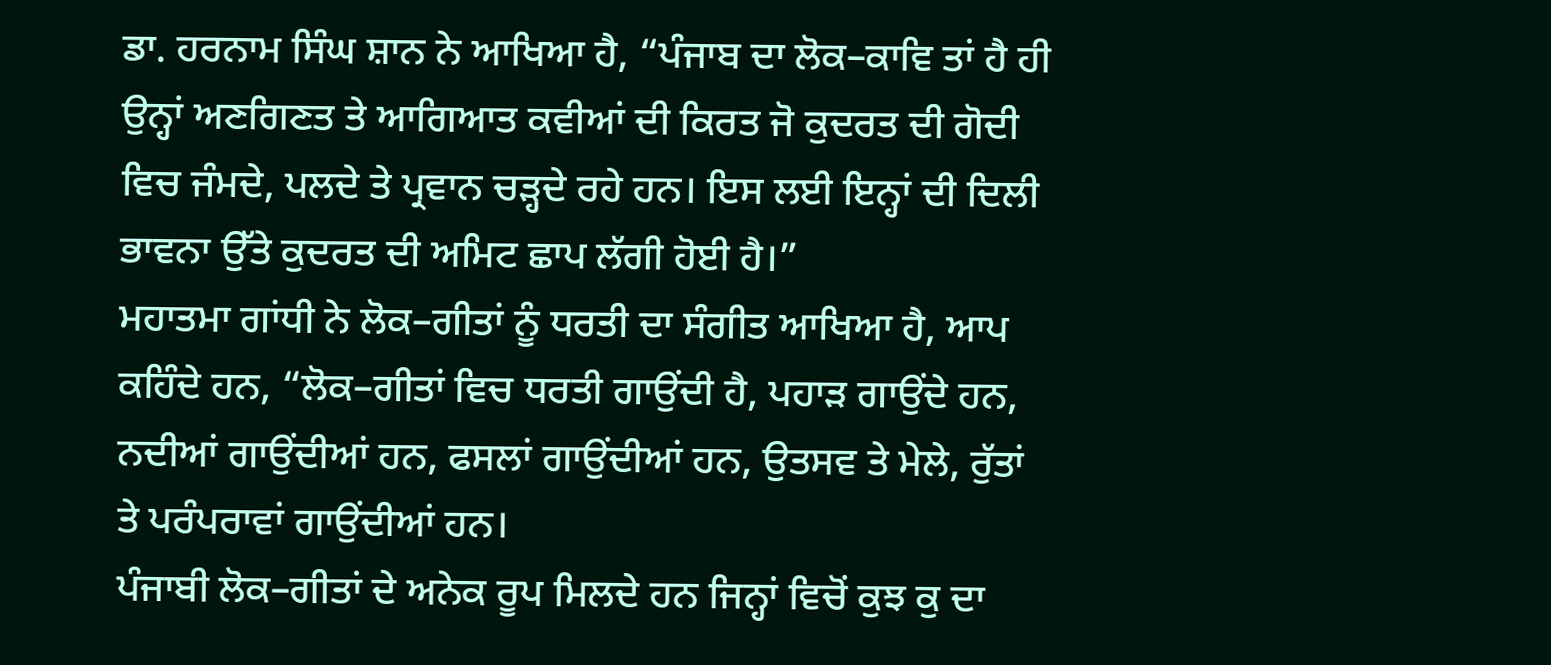ਡਾ. ਹਰਨਾਮ ਸਿੰਘ ਸ਼ਾਨ ਨੇ ਆਖਿਆ ਹੈ, “ਪੰਜਾਬ ਦਾ ਲੋਕ–ਕਾਵਿ ਤਾਂ ਹੈ ਹੀ ਉਨ੍ਹਾਂ ਅਣਗਿਣਤ ਤੇ ਆਗਿਆਤ ਕਵੀਆਂ ਦੀ ਕਿਰਤ ਜੋ ਕੁਦਰਤ ਦੀ ਗੋਦੀ ਵਿਚ ਜੰਮਦੇ, ਪਲਦੇ ਤੇ ਪ੍ਰਵਾਨ ਚੜ੍ਹਦੇ ਰਹੇ ਹਨ। ਇਸ ਲਈ ਇਨ੍ਹਾਂ ਦੀ ਦਿਲੀ ਭਾਵਨਾ ਉੱਤੇ ਕੁਦਰਤ ਦੀ ਅਮਿਟ ਛਾਪ ਲੱਗੀ ਹੋਈ ਹੈ।”
ਮਹਾਤਮਾ ਗਾਂਧੀ ਨੇ ਲੋਕ–ਗੀਤਾਂ ਨੂੰ ਧਰਤੀ ਦਾ ਸੰਗੀਤ ਆਖਿਆ ਹੈ, ਆਪ ਕਹਿੰਦੇ ਹਨ, “ਲੋਕ–ਗੀਤਾਂ ਵਿਚ ਧਰਤੀ ਗਾਉਂਦੀ ਹੈ, ਪਹਾੜ ਗਾਉਂਦੇ ਹਨ, ਨਦੀਆਂ ਗਾਉਂਦੀਆਂ ਹਨ, ਫਸਲਾਂ ਗਾਉਂਦੀਆਂ ਹਨ, ਉਤਸਵ ਤੇ ਮੇਲੇ, ਰੁੱਤਾਂ ਤੇ ਪਰੰਪਰਾਵਾਂ ਗਾਉਂਦੀਆਂ ਹਨ।
ਪੰਜਾਬੀ ਲੋਕ–ਗੀਤਾਂ ਦੇ ਅਨੇਕ ਰੂਪ ਮਿਲਦੇ ਹਨ ਜਿਨ੍ਹਾਂ ਵਿਚੋਂ ਕੁਝ ਕੁ ਦਾ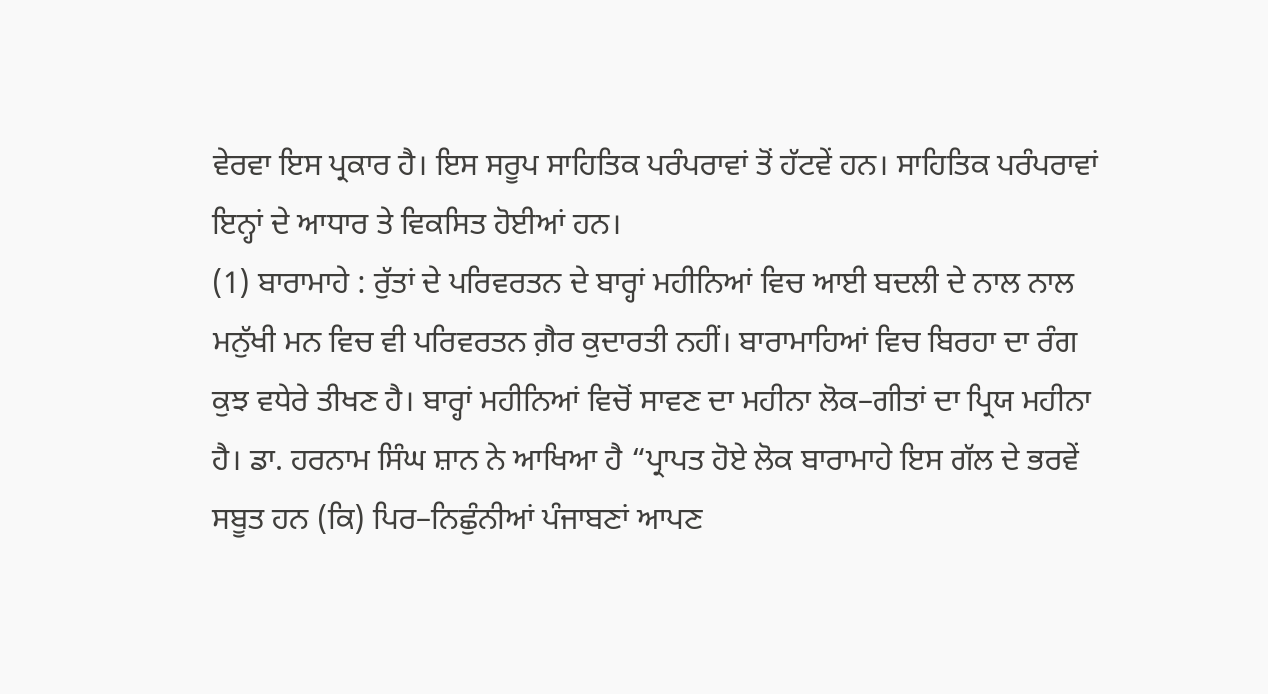ਵੇਰਵਾ ਇਸ ਪ੍ਰਕਾਰ ਹੈ। ਇਸ ਸਰੂਪ ਸਾਹਿਤਿਕ ਪਰੰਪਰਾਵਾਂ ਤੋਂ ਹੱਟਵੇਂ ਹਨ। ਸਾਹਿਤਿਕ ਪਰੰਪਰਾਵਾਂ ਇਨ੍ਹਾਂ ਦੇ ਆਧਾਰ ਤੇ ਵਿਕਸਿਤ ਹੋਈਆਂ ਹਨ।
(1) ਬਾਰਾਮਾਹੇ : ਰੁੱਤਾਂ ਦੇ ਪਰਿਵਰਤਨ ਦੇ ਬਾਰ੍ਹਾਂ ਮਹੀਨਿਆਂ ਵਿਚ ਆਈ ਬਦਲੀ ਦੇ ਨਾਲ ਨਾਲ ਮਨੁੱਖੀ ਮਨ ਵਿਚ ਵੀ ਪਰਿਵਰਤਨ ਗ਼ੈਰ ਕੁਦਾਰਤੀ ਨਹੀਂ। ਬਾਰਾਮਾਹਿਆਂ ਵਿਚ ਬਿਰਹਾ ਦਾ ਰੰਗ ਕੁਝ ਵਧੇਰੇ ਤੀਖਣ ਹੈ। ਬਾਰ੍ਹਾਂ ਮਹੀਨਿਆਂ ਵਿਚੋਂ ਸਾਵਣ ਦਾ ਮਹੀਨਾ ਲੋਕ–ਗੀਤਾਂ ਦਾ ਪ੍ਰਿਯ ਮਹੀਨਾ ਹੈ। ਡਾ. ਹਰਨਾਮ ਸਿੰਘ ਸ਼ਾਨ ਨੇ ਆਖਿਆ ਹੈ “ਪ੍ਰਾਪਤ ਹੋਏ ਲੋਕ ਬਾਰਾਮਾਹੇ ਇਸ ਗੱਲ ਦੇ ਭਰਵੇਂ ਸਬੂਤ ਹਨ (ਕਿ) ਪਿਰ–ਨਿਛੁੰਨੀਆਂ ਪੰਜਾਬਣਾਂ ਆਪਣ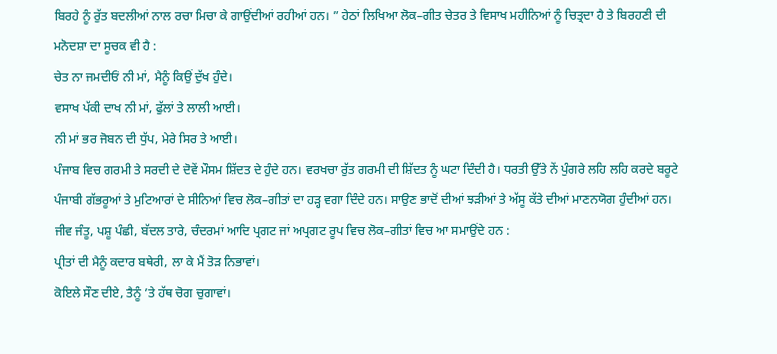ਬਿਰਹੇ ਨੂੰ ਰੁੱਤ ਬਦਲੀਆਂ ਨਾਲ ਰਚਾ ਮਿਚਾ ਕੇ ਗਾਉਂਦੀਆਂ ਰਹੀਆਂ ਹਨ। ” ਹੇਠਾਂ ਲਿਖਿਆ ਲੋਕ–ਗੀਤ ਚੇਤਰ ਤੇ ਵਿਸਾਖ ਮਹੀਨਿਆਂ ਨੂੰ ਚਿਤ੍ਰਦਾ ਹੈ ਤੇ ਬਿਰਹਣੀ ਦੀ ਮਨੋਦਸ਼ਾ ਦਾ ਸੂਚਕ ਵੀ ਹੈ :
ਚੇਤ ਨਾ ਜਮਦੀਓਂ ਨੀ ਮਾਂ, ਮੈਨੂੰ ਕਿਉਂ ਦੁੱਖ ਹੁੰਦੇ।
ਵਸਾਖ ਪੱਕੀ ਦਾਖ ਨੀ ਮਾਂ, ਫੁੱਲਾਂ ਤੇ ਲਾਲੀ ਆਈ।
ਨੀ ਮਾਂ ਭਰ ਜੋਬਨ ਦੀ ਧੁੱਪ, ਮੇਰੇ ਸਿਰ ਤੇ ਆਈ।
ਪੰਜਾਬ ਵਿਚ ਗਰਮੀ ਤੇ ਸਰਦੀ ਦੇ ਦੋਵੇਂ ਮੌਸਮ ਸ਼ਿੱਦਤ ਦੇ ਹੁੰਦੇ ਹਨ। ਵਰਖਚਾ ਰੁੱਤ ਗਰਮੀ ਦੀ ਸ਼ਿੱਦਤ ਨੂੰ ਘਟਾ ਦਿੰਦੀ ਹੈ। ਧਰਤੀ ਉੱਤੇ ਨੇਂ ਪੁੰਗਰੇ ਲਹਿ ਲਹਿ ਕਰਦੇ ਬਰੂਟੇ ਪੰਜਾਬੀ ਗੱਭਰੂਆਂ ਤੇ ਮੁਟਿਆਰਾਂ ਦੇ ਸੀਨਿਆਂ ਵਿਚ ਲੋਕ–ਗੀਤਾਂ ਦਾ ਹੜ੍ਹ ਵਗਾ ਦਿੰਦੇ ਹਨ। ਸਾਉਣ ਭਾਦੋਂ ਦੀਆਂ ਝੜੀਆਂ ਤੇ ਅੱਸੂ ਕੱਤੇ ਦੀਆਂ ਮਾਣਨਯੋਗ ਹੁੰਦੀਆਂ ਹਨ। ਜੀਵ ਜੰਤੂ, ਪਸ਼ੂ ਪੰਛੀ, ਬੱਦਲ ਤਾਰੇ, ਚੰਦਰਮਾਂ ਆਦਿ ਪ੍ਰਗਟ ਜਾਂ ਅਪ੍ਰਗਟ ਰੂਪ ਵਿਚ ਲੋਕ–ਗੀਤਾਂ ਵਿਚ ਆ ਸਮਾਉਂਦੇ ਹਨ :
ਪ੍ਰੀਤਾਂ ਦੀ ਮੈਨੂੰ ਕਦਾਰ ਬਥੇਰੀ, ਲਾ ਕੇ ਮੈਂ ਤੋੜ ਨਿਭਾਵਾਂ।
ਕੋਇਲੇ ਸੌਣ ਦੀਏ, ਤੈਨੂੰ ’ਤੇ ਹੱਥ ਚੋਗ ਚੁਗਾਵਾਂ।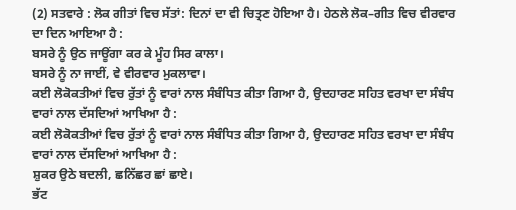(2) ਸਤਵਾਰੇ : ਲੋਕ ਗੀਤਾਂ ਵਿਚ ਸੱਤਾਂ: ਦਿਨਾਂ ਦਾ ਵੀ ਚਿਤ੍ਰਣ ਹੋਇਆ ਹੈ। ਹੇਠਲੇ ਲੋਕ–ਗੀਤ ਵਿਚ ਵੀਰਵਾਰ ਦਾ ਦਿਨ ਆਇਆ ਹੈ :
ਬਸਰੇ ਨੂੰ ਉਠ ਜਾਊਂਗਾ ਕਰ ਕੇ ਮੂੰਹ ਸਿਰ ਕਾਲਾ।
ਬਸਰੇ ਨੂੰ ਨਾ ਜਾਈਂ, ਵੇ ਵੀਰਵਾਰ ਮੁਕਲਾਵਾ।
ਕਈ ਲੋਕੋਕਤੀਆਂ ਵਿਚ ਰੁੱਤਾਂ ਨੂੰ ਵਾਰਾਂ ਨਾਲ ਸੰਬੰਧਿਤ ਕੀਤਾ ਗਿਆ ਹੈ, ਉਦਹਾਰਣ ਸਹਿਤ ਵਰਖਾ ਦਾ ਸੰਬੰਧ ਵਾਰਾਂ ਨਾਲ ਦੱਸਦਿਆਂ ਆਖਿਆ ਹੈ :
ਕਈ ਲੋਕੋਕਤੀਆਂ ਵਿਚ ਰੁੱਤਾਂ ਨੂੰ ਵਾਰਾਂ ਨਾਲ ਸੰਬੰਧਿਤ ਕੀਤਾ ਗਿਆ ਹੈ, ਉਦਹਾਰਣ ਸਹਿਤ ਵਰਖਾ ਦਾ ਸੰਬੰਧ ਵਾਰਾਂ ਨਾਲ ਦੱਸਦਿਆਂ ਆਖਿਆ ਹੈ :
ਸ਼ੁਕਰ ਉਠੇ ਬਦਲੀ, ਛਨਿੱਛਰ ਛਾਂ ਛਾਏ।
ਭੱਟ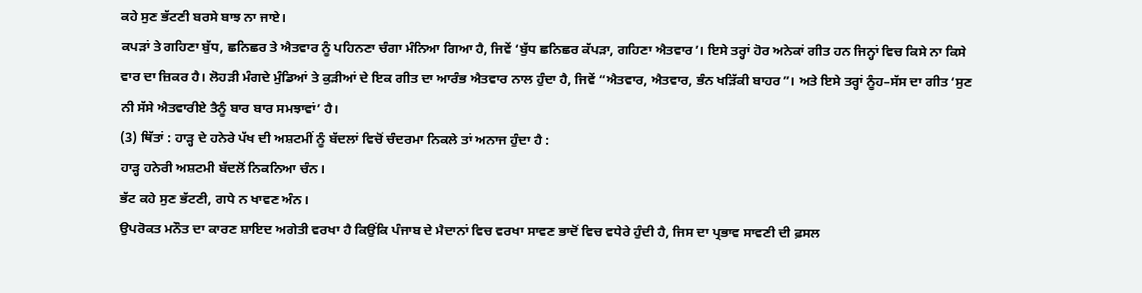ਕਹੇ ਸੁਣ ਭੱਟਣੀ ਬਰਸੇ ਬਾਝ ਨਾ ਜਾਏ।
ਕਪੜਾਂ ਤੇ ਗਹਿਣਾ ਬੁੱਧ, ਛਨਿਛਰ ਤੇ ਐਤਵਾਰ ਨੂੰ ਪਹਿਨਣਾ ਚੰਗਾ ਮੰਨਿਆ ਗਿਆ ਹੈ, ਜਿਵੇਂ ‘ਬੁੱਧ ਛਨਿਛਰ ਕੱਪੜਾ, ਗਹਿਣਾ ਐਤਵਾਰ’। ਇਸੇ ਤਰ੍ਹਾਂ ਹੋਰ ਅਨੇਕਾਂ ਗੀਤ ਹਨ ਜਿਨ੍ਹਾਂ ਵਿਚ ਕਿਸੇ ਨਾ ਕਿਸੇ ਵਾਰ ਦਾ ਜ਼ਿਕਰ ਹੈ। ਲੋਹੜੀ ਮੰਗਦੇ ਮੁੰਡਿਆਂ ਤੇ ਕੁੜੀਆਂ ਦੇ ਇਕ ਗੀਤ ਦਾ ਆਰੰਭ ਐਤਵਾਰ ਨਾਲ ਹੁੰਦਾ ਹੈ, ਜਿਵੇਂ “ਐਤਵਾਰ, ਐਤਵਾਰ, ਭੰਨ ਖੜਿੱਕੀ ਬਾਹਰ”। ਅਤੇ ਇਸੇ ਤਰ੍ਹਾਂ ਨੂੰਹ–ਸੱਸ ਦਾ ਗੀਤ ‘ਸੁਣ ਨੀ ਸੱਸੇ ਐਤਵਾਰੀਏ ਤੈਨੂੰ ਬਾਰ ਬਾਰ ਸਮਝਾਵਾਂ’ ਹੈ।
(3) ਥਿੱਤਾਂ : ਹਾੜ੍ਹ ਦੇ ਹਨੇਰੇ ਪੱਖ ਦੀ ਅਸ਼ਟਮੀਂ ਨੂੰ ਬੱਦਲਾਂ ਵਿਚੋਂ ਚੰਦਰਮਾ ਨਿਕਲੇ ਤਾਂ ਅਨਾਜ ਹੁੰਦਾ ਹੈ :
ਹਾੜ੍ਹ ਹਨੇਰੀ ਅਸ਼ਟਮੀ ਬੱਦਲੋਂ ਨਿਕਨਿਆ ਚੰਨ।
ਭੱਟ ਕਹੇ ਸੁਣ ਭੱਟਣੀ, ਗਧੇ ਨ ਖਾਵਣ ਅੰਨ।
ਉਪਰੋਕਤ ਮਨੌਤ ਦਾ ਕਾਰਣ ਸ਼ਾਇਦ ਅਗੇਤੀ ਵਰਖਾ ਹੈ ਕਿਉਂਕਿ ਪੰਜਾਬ ਦੇ ਮੈਦਾਨਾਂ ਵਿਚ ਵਰਖਾ ਸਾਵਣ ਭਾਦੋਂ ਵਿਚ ਵਧੇਰੇ ਹੁੰਦੀ ਹੈ, ਜਿਸ ਦਾ ਪ੍ਰਭਾਵ ਸਾਵਣੀ ਦੀ ਫ਼ਸਲ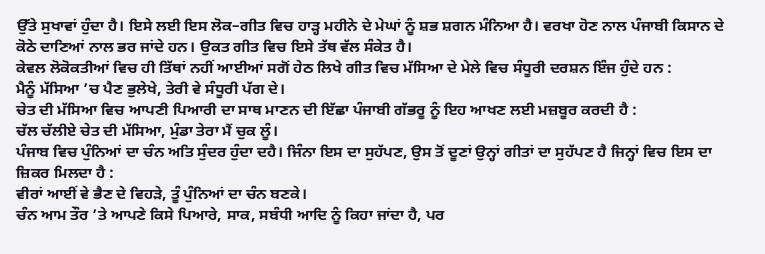ਉੱਤੇ ਸੁਖਾਵਾਂ ਹੁੰਦਾ ਹੈ। ਇਸੇ ਲਈ ਇਸ ਲੋਕ–ਗੀਤ ਵਿਚ ਹਾੜ੍ਹ ਮਹੀਨੇ ਦੇ ਮੇਘਾਂ ਨੂੰ ਸ਼ਭ ਸ਼ਗਨ ਮੰਨਿਆ ਹੈ। ਵਰਖਾ ਹੋਣ ਨਾਲ ਪੰਜਾਬੀ ਕਿਸਾਨ ਦੇ ਕੋਠੇ ਦਾਣਿਆਂ ਨਾਲ ਭਰ ਜਾਂਦੇ ਹਨ। ਉਕਤ ਗੀਤ ਵਿਚ ਇਸੇ ਤੱਥ ਵੱਲ ਸੰਕੇਤ ਹੈ।
ਕੇਵਲ ਲੋਕੋਕਤੀਆਂ ਵਿਚ ਹੀ ਤਿੱਥਾਂ ਨਹੀਂ ਆਈਆਂ ਸਗੋਂ ਹੇਠ ਲਿਖੇ ਗੀਤ ਵਿਚ ਮੱਸਿਆ ਦੇ ਮੇਲੇ ਵਿਚ ਸੰਧੂਰੀ ਦਰਸ਼ਨ ਇੰਜ ਹੁੰਦੇ ਹਨ :
ਮੈਨੂੰ ਮੱਸਿਆ ’ਚ ਪੈਣ ਭੁਲੇਖੇ, ਤੇਰੀ ਵੇ ਸੰਧੂਰੀ ਪੱਗ ਦੇ।
ਚੇਤ ਦੀ ਮੱਸਿਆ ਵਿਚ ਆਪਣੀ ਪਿਆਰੀ ਦਾ ਸਾਥ ਮਾਣਨ ਦੀ ਇੱਛਾ ਪੰਜਾਬੀ ਗੱਭਰੂ ਨੂੰ ਇਹ ਆਖਣ ਲਈ ਮਜ਼ਬੂਰ ਕਰਦੀ ਹੈ :
ਚੱਲ ਚੱਲੀਏ ਚੇਤ ਦੀ ਮੱਸਿਆ, ਮੁੰਡਾ ਤੇਰਾ ਮੈਂ ਚੁਕ ਲੂੰ।
ਪੰਜਾਬ ਵਿਚ ਪੁੰਨਿਆਂ ਦਾ ਚੰਨ ਅਤਿ ਸੁੰਦਰ ਹੁੰਦਾ ਦਹੈ। ਜਿੰਨਾ ਇਸ ਦਾ ਸੁਹੱਪਣ, ਉਸ ਤੋਂ ਦੂਣਾਂ ਉਨ੍ਹਾਂ ਗੀਤਾਂ ਦਾ ਸੁਹੱਪਣ ਹੈ ਜਿਨ੍ਹਾਂ ਵਿਚ ਇਸ ਦਾ ਜ਼ਿਕਰ ਮਿਲਦਾ ਹੈ :
ਵੀਰਾਂ ਆਈਂ ਵੇ ਭੈਣ ਦੇ ਵਿਹੜੇ, ਤੂੰ ਪੁੰਨਿਆਂ ਦਾ ਚੰਨ ਬਣਕੇ।
ਚੰਨ ਆਮ ਤੌਰ ’ਤੇ ਆਪਣੇ ਕਿਸੇ ਪਿਆਰੇ, ਸਾਕ, ਸਬੰਧੀ ਆਦਿ ਨੂੰ ਕਿਹਾ ਜਾਂਦਾ ਹੈ, ਪਰ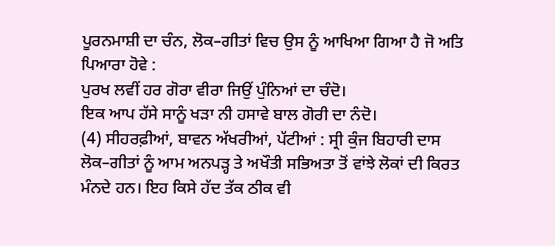ਪੂਰਨਮਾਸ਼ੀ ਦਾ ਚੰਨ, ਲੋਕ–ਗੀਤਾਂ ਵਿਚ ਉਸ ਨੂੰ ਆਖਿਆ ਗਿਆ ਹੈ ਜੋ ਅਤਿ ਪਿਆਰਾ ਹੋਵੇ :
ਪੁਰਖ ਲਵੀਂ ਹਰ ਗੋਰਾ ਵੀਰਾ ਜਿਉਂ ਪੁੰਨਿਆਂ ਦਾ ਚੰਦੋ।
ਇਕ ਆਪ ਹੱਸੇ ਸਾਨੂੰ ਖੜਾ ਨੀ ਹਸਾਵੇ ਬਾਲ ਗੋਰੀ ਦਾ ਨੰਦੋ।
(4) ਸੀਹਰਫ਼ੀਆਂ, ਬਾਵਨ ਅੱਖਰੀਆਂ, ਪੱਟੀਆਂ : ਸ੍ਰੀ ਕੁੰਜ ਬਿਹਾਰੀ ਦਾਸ ਲੋਕ–ਗੀਤਾਂ ਨੂੰ ਆਮ ਅਨਪੜ੍ਹ ਤੇ ਅਖੌਤੀ ਸਭਿਅਤਾ ਤੋਂ ਵਾਂਝੇ ਲੋਕਾਂ ਦੀ ਕਿਰਤ ਮੰਨਦੇ ਹਨ। ਇਹ ਕਿਸੇ ਹੱਦ ਤੱਕ ਠੀਕ ਵੀ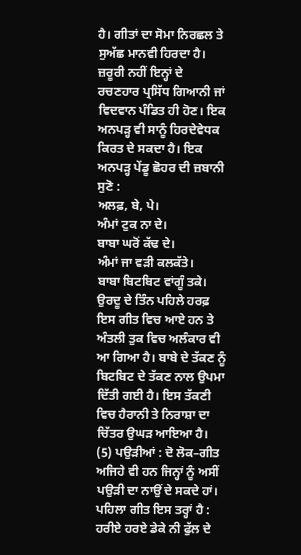ਹੈ। ਗੀਤਾਂ ਦਾ ਸੋਮਾ ਨਿਰਛਲ ਤੇ ਸੁਅੱਛ ਮਾਨਵੀ ਹਿਰਦਾ ਹੈ। ਜ਼ਰੂਰੀ ਨਹੀਂ ਇਨ੍ਹਾਂ ਦੇ ਰਚਣਹਾਰ ਪ੍ਰਸਿੱਧ ਗਿਆਨੀ ਜਾਂ ਵਿਦਵਾਨ ਪੰਡਿਤ ਹੀ ਹੋਣ। ਇਕ ਅਨਪੜ੍ਹ ਵੀ ਸਾਨੂੰ ਹਿਰਦੇਵੇਧਕ ਕਿਰਤ ਦੇ ਸਕਦਾ ਹੈ। ਇਕ ਅਨਪੜ੍ਹ ਪੇਂਡੂ ਛੋਹਰ ਦੀ ਜ਼ਬਾਨੀ ਸੁਣੋ :
ਅਲਫ਼, ਬੇ, ਪੇ।
ਅੰਮਾਂ ਟੁਕ ਨਾ ਦੇ।
ਬਾਬਾ ਘਰੋਂ ਕੱਢ ਦੇ।
ਅੰਮਾਂ ਜਾ ਵੜੀ ਕਲਕੱਤੇ।
ਬਾਬਾ ਬਿਟਬਿਟ ਵਾਂਗੂੰ ਤਕੇ।
ਉਰਦੂ ਦੇ ਤਿੰਨ ਪਹਿਲੇ ਹਰਫ਼ ਇਸ ਗੀਤ ਵਿਚ ਆਏ ਹਨ ਤੇ ਅੰਤਲੀ ਤੁਕ ਵਿਚ ਅਲੰਕਾਰ ਵੀ ਆ ਗਿਆ ਹੈ। ਬਾਬੇ ਦੇ ਤੱਕਣ ਨੂੰ ਬਿਟਬਿਟ ਦੇ ਤੱਕਣ ਨਾਲ ਉਪਮਾ ਦਿੱਤੀ ਗਈ ਹੈ। ਇਸ ਤੱਕਣੀ ਵਿਚ ਹੈਰਾਨੀ ਤੇ ਨਿਰਾਸ਼ਾ ਦਾ ਚਿੱਤਰ ਉਘੜ ਆਇਆ ਹੈ।
(5) ਪਉੜੀਆਂ : ਦੋ ਲੋਕ–ਗੀਤ ਅਜਿਹੇ ਵੀ ਹਨ ਜਿਨ੍ਹਾਂ ਨੂੰ ਅਸੀਂ ਪਉੜੀ ਦਾ ਨਾਉਂ ਦੇ ਸਕਦੇ ਹਾਂ। ਪਹਿਲਾ ਗੀਤ ਇਸ ਤਰ੍ਹਾਂ ਹੈ :
ਹਰੀਏ ਹਰਏ ਡੇਕੇ ਨੀ ਫੁੱਲ ਦੇ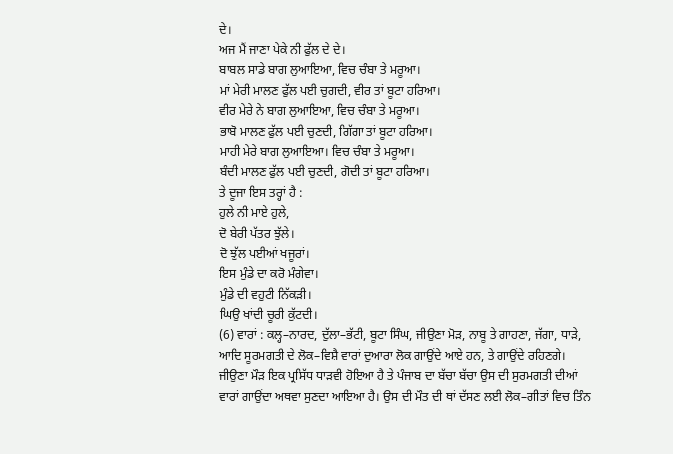ਦੇ।
ਅਜ ਮੈਂ ਜਾਣਾ ਪੇਕੇ ਨੀ ਫੁੱਲ ਦੇ ਦੇ।
ਬਾਬਲ ਸਾਡੇ ਬਾਗ ਲੁਆਇਆ, ਵਿਚ ਚੰਬਾ ਤੇ ਮਰੂਆ।
ਮਾਂ ਮੇਰੀ ਮਾਲਣ ਫੁੱਲ ਪਈ ਚੁਗਦੀ, ਵੀਰ ਤਾਂ ਬੂਟਾ ਹਰਿਆ।
ਵੀਰ ਮੇਰੇ ਨੇ ਬਾਗ ਲੁਆਇਆ, ਵਿਚ ਚੰਬਾ ਤੇ ਮਰੂਆ।
ਭਾਬੋ ਮਾਲਣ ਫੁੱਲ ਪਈ ਚੁਣਦੀ, ਗਿੱਗਾ ਤਾਂ ਬੂਟਾ ਹਰਿਆ।
ਮਾਹੀ ਮੇਰੇ ਬਾਗ ਲੁਆਇਆ। ਵਿਚ ਚੰਬਾ ਤੇ ਮਰੂਆ।
ਬੰਦੀ ਮਾਲਣ ਫੁੱਲ ਪਈ ਚੁਣਦੀ, ਗੋਦੀ ਤਾਂ ਬੂਟਾ ਹਰਿਆ।
ਤੇ ਦੂਜਾ ਇਸ ਤਰ੍ਹਾਂ ਹੈ :
ਹੁਲੇ ਨੀ ਮਾਏ ਹੁਲੇ,
ਦੋ ਬੇਰੀ ਪੱਤਰ ਝੁੱਲੇ।
ਦੋ ਝੁੱਲ ਪਈਆਂ ਖਜੂਰਾਂ।
ਇਸ ਮੁੰਡੇ ਦਾ ਕਰੋ ਮੰਗੇਵਾ।
ਮੁੰਡੇ ਦੀ ਵਹੁਟੀ ਨਿੱਕੜੀ।
ਘਿਉ ਖਾਂਦੀ ਚੂਰੀ ਕੁੱਟਦੀ।
(6) ਵਾਰਾਂ : ਕਲ੍ਹ–ਨਾਰਦ, ਦੁੱਲਾ–ਭੱਟੀ, ਬੂਟਾ ਸਿੰਘ, ਜੀਉਣਾ ਮੋੜ, ਨਾਬੂ ਤੇ ਗਾਹਣਾ, ਜੱਗਾ, ਧਾੜੇ, ਆਦਿ ਸੂਰਮਗਤੀ ਦੇ ਲੋਕ–ਵਿਸ਼ੈ ਵਾਰਾਂ ਦੁਆਰਾ ਲੋਕ ਗਾਉਂਦੇ ਆਏ ਹਨ, ਤੇ ਗਾਉਂਦੇ ਰਹਿਣਗੇ।
ਜੀਉਣਾ ਮੌੜ ਇਕ ਪ੍ਰਸਿੱਧ ਧਾੜਵੀ ਹੋਇਆ ਹੈ ਤੇ ਪੰਜਾਬ ਦਾ ਬੱਚਾ ਬੱਚਾ ਉਸ ਦੀ ਸੁਰਮਗਤੀ ਦੀਆਂ ਵਾਰਾਂ ਗਾਉਂਦਾ ਅਥਵਾ ਸੁਣਦਾ ਆਇਆ ਹੈ। ਉਸ ਦੀ ਮੌਤ ਦੀ ਥਾਂ ਦੱਸਣ ਲਈ ਲੋਕ–ਗੀਤਾਂ ਵਿਚ ਤਿੰਨ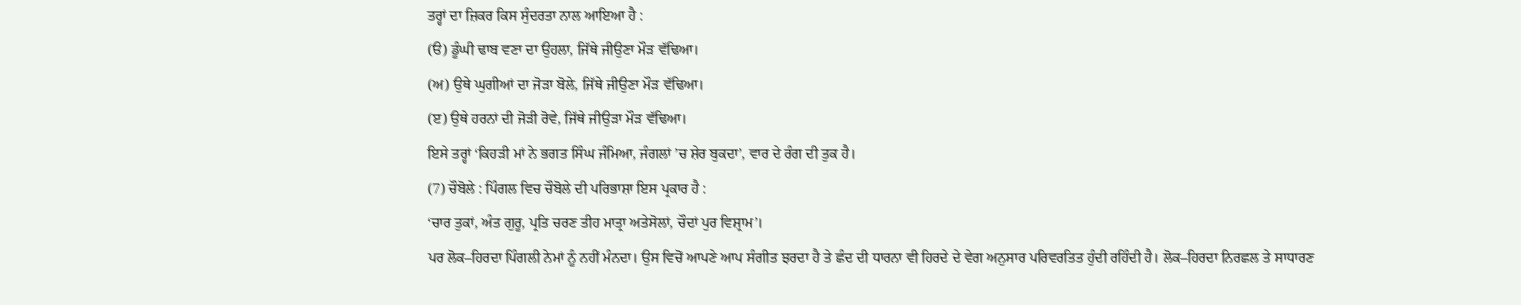ਤਰ੍ਹਾਂ ਦਾ ਜ਼ਿਕਰ ਕਿਸ ਸੁੰਦਰਤਾ ਨਾਲ ਆਇਆ ਹੈ :
(ੳ) ਡੂੰਘੀ ਢਾਬ ਵਣਾ ਦਾ ਉਹਲਾ, ਜਿੱਥੇ ਜੀਉਣਾ ਮੌੜ ਵੱਢਿਆ।
(ਅ) ਉਥੇ ਘੁਗੀਆਂ ਦਾ ਜੋੜਾ ਬੋਲੇ, ਜਿੱਥੇ ਜੀਉਣਾ ਮੌੜ ਵੱਢਿਆ।
(ੲ) ਉਥੇ ਹਰਨਾਂ ਦੀ ਜੋੜੀ ਰੋਵੇ, ਜਿੱਥੇ ਜੀਉੜਾ ਮੌੜ ਵੱਢਿਆ।
ਇਸੇ ਤਰ੍ਹਾਂ ‘ਕਿਹੜੀ ਮਾਂ ਨੇ ਭਗਤ ਸਿੰਘ ਜੰਮਿਆ, ਜੰਗਲਾਂ ’ਚ ਸ਼ੇਰ ਬੁਕਦਾ’, ਵਾਰ ਦੇ ਰੰਗ ਦੀ ਤੁਕ ਹੈ।
(7) ਚੌਬੋਲੇ : ਪਿੰਗਲ ਵਿਚ ਚੌਬੋਲੇ ਦੀ ਪਰਿਭਾਸ਼ਾ ਇਸ ਪ੍ਰਕਾਰ ਹੈ :
‘ਚਾਰ ਤੁਕਾਂ, ਅੰਤ ਗੁਰੂ, ਪ੍ਰਤਿ ਚਰਣ ਤੀਹ ਮਾਤ੍ਰਾ ਅਤੇਸੋਲਾਂ, ਚੌਦਾਂ ਪੁਰ ਵਿਸ਼੍ਰਾਮ’।
ਪਰ ਲੋਕ–ਹਿਰਦਾ ਪਿੰਗਲੀ ਨੇਮਾਂ ਨੂੰ ਨਹੀਂ ਮੰਨਦਾ। ਉਸ ਵਿਚੋਂ ਆਪਣੇ ਆਪ ਸੰਗੀਤ ਝਰਦਾ ਹੈ ਤੇ ਛੰਦ ਦੀ ਧਾਰਨਾ ਵੀ ਹਿਰਦੇ ਦੇ ਵੇਗ ਅਨੁਸਾਰ ਪਰਿਵਰਤਿਤ ਹੁੰਦੀ ਰਹਿੰਦੀ ਹੈ। ਲੋਕ–ਹਿਰਦਾ ਨਿਰਛਲ ਤੇ ਸਾਧਾਰਣ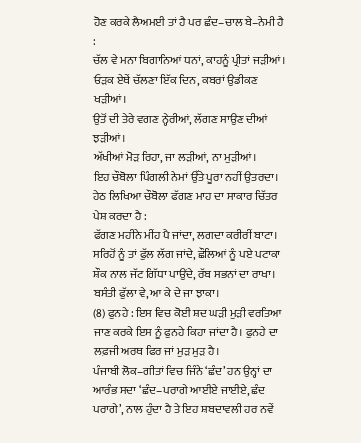ਹੋਣ ਕਰਕੇ ਲੈਅਮਈ ਤਾਂ ਹੈ ਪਰ ਛੰਦ–ਚਾਲ ਬੇ–ਨੇਮੀ ਹੈ :
ਚੱਲ ਵੇ ਮਨਾ ਬਿਗਾਨਿਆਂ ਧਨਾਂ, ਕਾਹਨੂੰ ਪ੍ਰੀਤਾਂ ਜੜੀਆਂ।
ਓੜਕ ਏਥੇਂ ਚੱਲਣਾ ਇੱਕ ਦਿਨ, ਕਬਰਾਂ ਉਡੀਕਣ ਖੜੀਆਂ।
ਉਤੋਂ ਦੀ ਤੇਰੇ ਵਗਣ ਨ੍ਹੇਰੀਆਂ, ਲੱਗਣ ਸਾਉਣ ਦੀਆਂ ਝੜੀਆਂ।
ਅੱਖੀਆਂ ਮੋੜ ਰਿਹਾ, ਜਾ ਲੜੀਆਂ, ਨਾ ਮੁੜੀਆਂ।
ਇਹ ਚੌਬੋਲਾ ਪਿੰਗਲੀ ਨੇਮਾਂ ਉੱਤੇ ਪੂਰਾ ਨਹੀਂ ਉਤਰਦਾ। ਹੇਠ ਲਿਖਿਆ ਚੌਬੋਲਾ ਫੱਗਣ ਮਾਹ ਦਾ ਸਾਕਾਰ ਚਿੱਤਰ ਪੇਸ਼ ਕਰਦਾ ਹੈ :
ਫੱਗਣ ਮਹੀਨੇ ਮੀਂਹ ਪੈ ਜਾਂਦਾ, ਲਗਦਾ ਕਰੀਰੀਂ ਬਾਟਾ।
ਸਰਿਹੋਂ ਨੂੰ ਤਾਂ ਫੁੱਲ ਲੱਗ ਜਾਂਦੇ, ਛੌਲਿਆਂ ਨੂੰ ਪਏ ਪਟਾਕਾ
ਸ਼ੌਕ ਨਾਲ ਜੱਟ ਗਿੱਧਾ ਪਾਉਂਦੇ, ਰੱਬ ਸਭਨਾਂ ਦਾ ਰਾਖਾ।
ਬਸੰਤੀ ਫੁੱਲਾ ਵੇ, ਆ ਕੇ ਦੇ ਜਾ ਝਾਕਾ।
(8) ਫੁਨਹੇ : ਇਸ ਵਿਚ ਕੋਈ ਸ਼ਦ ਘੜੀ ਮੁੜੀ ਵਰਤਿਆ ਜਾਣ ਕਰਕੇ ਇਸ ਨੂੰ ਫੁਨਹੇ ਕਿਹਾ ਜਾਂਦਾ ਹੈ। ਫੁਨਹੇ ਦਾ ਲਫ਼ਜੀ ਅਰਥ ਫਿਰ ਜਾਂ ਮੁੜ ਮੁੜ ਹੈ।
ਪੰਜਾਬੀ ਲੋਕ–ਗੀਤਾਂ ਵਿਚ ਜਿੰਨੇ ‘ਛੰਦ’ ਹਨ ਉਨ੍ਹਾਂ ਦਾ ਆਰੰਭ ਸਦਾ ‘ਛੰਦ–ਪਰਾਗੇ ਆਈਏ ਜਾਈਏ, ਛੰਦ ਪਰਾਗੇ’, ਨਾਲ ਹੁੰਦਾ ਹੈ ਤੇ ਇਹ ਸ਼ਬਦਾਵਲੀ ਹਰ ਨਵੇਂ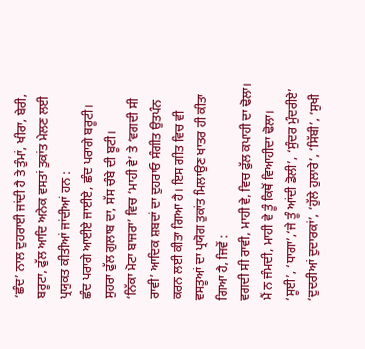‘ਛੰਦ’ ਨਾਲ ਦੁਹਰਾਈ ਜਾਂਦੀ ਹੈ ਤੇ ਤੁੰਮਾਂ, ਖੀਰਾ, ਬੇਰੀ, ਬਰੂਟਾ, ਫੁੱਲ ਆਦਿ ਅਨੇਕ ਵਸਤਾਂ ਤੁਕਾਂਤ ਮੇਲਣ ਲਈ ਪ੍ਰਯੁਕਤ ਕੀਤੀਆਂ ਜਾਂਦੀਆਂ ਹਨ :
ਛੰਦ ਪਰਾਗੇ ਆਈਏ ਜਾਈਏ, ਛੰਦ ਪਰਾਗੇ ਬਰੂਟੀ।
ਸੁਹਰਾ ਫੁੱਲ ਗੁਲਾਬ ਦਾ, ਸੱਸ ਚੰਬੇ ਦੀ ਬੂਟੀ।
‘ਨਿੱਕਾ ਮੋਟਾ ਬਾਜਰਾ’ ਵਿਚ ‘ਮਾਹੀ ਵੇ’ ਤੇ ‘ਵਗਦੀ ਸੀ ਰਾਵੀ’ ਆਦਿਕ ਸ਼ਬਦਾਂ ਦਾ ਦੁਹਰਾਓ ਸੰਗੀਤ ਉਤਪੰਨ ਕਰਨ ਲਈ ਕੀਤਾ ਗਿਆ ਹੈ। ਇਸ ਗੀਤ ਵਿਚ ਵੀ ਵਸਤੂਆਂ ਦਾ ਪ੍ਰਯੋਗ ਤੁਕਾਂਤ ਮਿਲਾਉਣ ਖਾਤਰ ਹੀ ਕੀਤਾ ਗਿਆ ਹੈ, ਜਿਵੇਂ :
ਵਗਦੀ ਸੀ ਰਾਵੀ, ਮਾਹੀ ਵੇ, ਵਿਚ ਫੁੱਲ ਕਪਾਹੀ ਦਾ ਢੋਲਾ।
ਮੈਂ ਨ ਜੰਮਦੀ, ਮਾਹੀ ਵੇ ਤੂੰ ਕਿਥੋਂ ਵਿਆਹੀਦਾ ਢੋਲਾ।
‘ਸੂਈ’, ‘ਧਾਗਾ’,‘ਜੇ ਤੂੰ ਆਂਦੀ ਡੋਲੀ’, ‘ਸੁੰਦਰ ਮੁੰਦਰੀਏ’ ‘ਦੁਦਰੀਆਂ ਦੁਦਾਰਕਾਂ’, ‘ਹੁੱਲੇ ਹੁਲਾਰੇ’, ‘ਸਿੱਬੀ’, ‘ਸੁਖੀ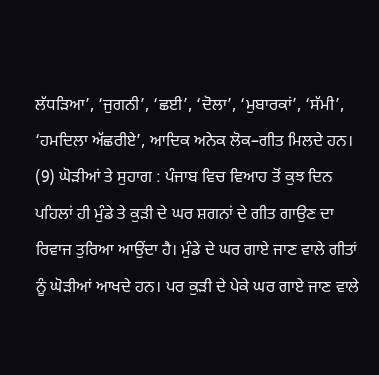ਲੱਧੜਿਆ’, ‘ਜੁਗਨੀ’, ‘ਛਈ’, ‘ਦੋਲਾ’, ‘ਮੁਬਾਰਕਾਂ’, ‘ਸੱਮੀ’, ‘ਹਮਦਿਲਾ ਅੱਛਰੀਏ’, ਆਦਿਕ ਅਨੇਕ ਲੋਕ–ਗੀਤ ਮਿਲਦੇ ਹਨ।
(9) ਘੋੜੀਆਂ ਤੇ ਸੁਹਾਗ : ਪੰਜਾਬ ਵਿਚ ਵਿਆਹ ਤੋਂ ਕੁਝ ਦਿਨ ਪਹਿਲਾਂ ਹੀ ਮੁੰਡੇ ਤੇ ਕੁੜੀ ਦੇ ਘਰ ਸ਼ਗਨਾਂ ਦੇ ਗੀਤ ਗਾਉਣ ਦਾ ਰਿਵਾਜ ਤੁਰਿਆ ਆਉਂਦਾ ਹੈ। ਮੁੰਡੇ ਦੇ ਘਰ ਗਾਏ ਜਾਣ ਵਾਲੇ ਗੀਤਾਂ ਨੂੰ ਘੋੜੀਆਂ ਆਖਦੇ ਹਨ। ਪਰ ਕੁੜੀ ਦੇ ਪੇਕੇ ਘਰ ਗਾਏ ਜਾਣ ਵਾਲੇ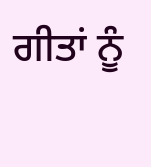ਗੀਤਾਂ ਨੂੰ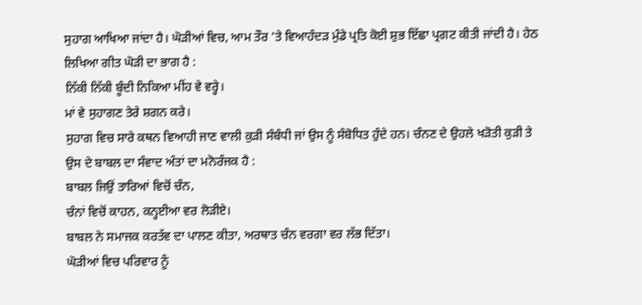ਸੁਹਾਗ ਆਖਿਆ ਜਾਂਦਾ ਹੈ। ਘੋੜੀਆਂ ਵਿਚ, ਆਮ ਤੌਰ ’ਤੇ ਵਿਆਹੰਦੜ ਮੁੰਡੇ ਪ੍ਰਤਿ ਕੋਈ ਸ਼ੁਭ ਇੱਛਾ ਪ੍ਰਗਟ ਕੀਤੀ ਜਾਂਦੀ ਹੈ। ਹੇਠ ਲਿਖਿਆ ਗੀਤ ਘੋੜੀ ਦਾ ਭਾਗ ਹੈ :
ਨਿੱਕੀ ਨਿੱਕੀ ਬੂੰਦੀ ਨਿਕਿਆ ਮੀਂਹ ਵੇ ਵਰ੍ਹੇ।
ਮਾਂ ਵੇ ਸੁਹਾਗਣ ਤੇਰੇ ਸ਼ਗਨ ਕਰੇ।
ਸੁਹਾਗ ਵਿਚ ਸਾਰੇ ਕਥਨ ਵਿਆਹੀ ਜਾਣ ਵਾਲੀ ਕੁੜੀ ਸੰਬੰਧੀ ਜਾਂ ਉਸ ਨੂੰ ਸੰਬੋਧਿਤ ਹੁੰਦੇ ਹਨ। ਚੰਨਣ ਦੇ ਉਹਲੇ ਖੜੋਤੀ ਕੁੜੀ ਤੇ ਉਸ ਦੇ ਬਾਬਲ ਦਾ ਸੰਵਾਦ ਅੰਤਾਂ ਦਾ ਮਨੋਰੰਜਕ ਹੈ :
ਬਾਬਲ ਜਿਉਂ ਤਾਰਿਆਂ ਵਿਚੋਂ ਚੰਨ,
ਚੰਨਾਂ ਵਿਚੋਂ ਕਾਹਨ, ਕਨ੍ਹਈਆ ਵਰ ਲੋੜੀਏ।
ਬਾਬਲ ਨੇ ਸਮਾਜਕ ਕਰਤੱਵ ਦਾ ਪਾਲਣ ਕੀਤਾ, ਅਰਥਾਤ ਚੰਨ ਵਰਗਾ ਵਰ ਲੱਭ ਦਿੱਤਾ।
ਘੋੜੀਆਂ ਵਿਚ ਪਰਿਵਾਰ ਨੂੰ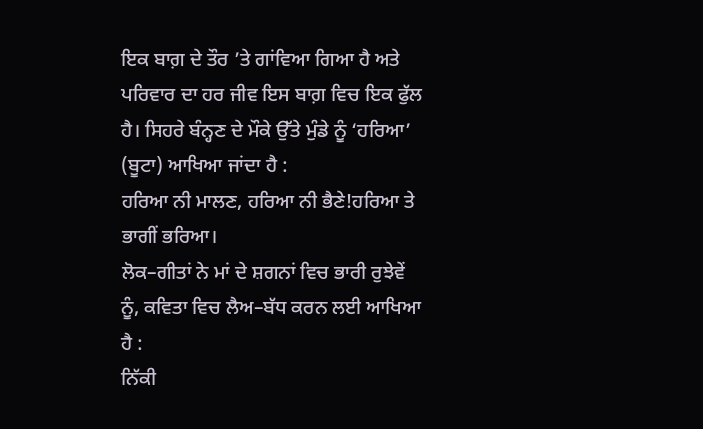ਇਕ ਬਾਗ਼ ਦੇ ਤੌਰ ’ਤੇ ਗਾਂਵਿਆ ਗਿਆ ਹੈ ਅਤੇ ਪਰਿਵਾਰ ਦਾ ਹਰ ਜੀਵ ਇਸ ਬਾਗ਼ ਵਿਚ ਇਕ ਫੁੱਲ ਹੈ। ਸਿਹਰੇ ਬੰਨ੍ਹਣ ਦੇ ਮੌਕੇ ਉੱਤੇ ਮੁੰਡੇ ਨੂੰ ‘ਹਰਿਆ’ (ਬੂਟਾ) ਆਖਿਆ ਜਾਂਦਾ ਹੈ :
ਹਰਿਆ ਨੀ ਮਾਲਣ, ਹਰਿਆ ਨੀ ਭੈਣੇ!ਹਰਿਆ ਤੇ ਭਾਗੀਂ ਭਰਿਆ।
ਲੋਕ–ਗੀਤਾਂ ਨੇ ਮਾਂ ਦੇ ਸ਼ਗਨਾਂ ਵਿਚ ਭਾਰੀ ਰੁਝੇਵੇਂ ਨੂੰ, ਕਵਿਤਾ ਵਿਚ ਲੈਅ–ਬੱਧ ਕਰਨ ਲਈ ਆਖਿਆ ਹੈ :
ਨਿੱਕੀ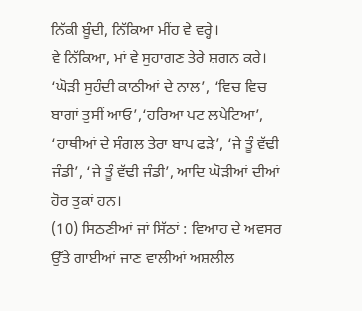ਨਿੱਕੀ ਬੂੰਦੀ, ਨਿੱਕਿਆ ਮੀਂਹ ਵੇ ਵਰ੍ਹੇ।
ਵੇ ਨਿੱਕਿਆ, ਮਾਂ ਵੇ ਸੁਹਾਗਣ ਤੇਰੇ ਸ਼ਗਨ ਕਰੇ।
‘ਘੋੜੀ ਸੁਹੰਦੀ ਕਾਠੀਆਂ ਦੇ ਨਾਲ’, ‘ਵਿਚ ਵਿਚ ਬਾਗਾਂ ਤੁਸੀਂ ਆਓ’,‘ਹਰਿਆ ਪਟ ਲਪੇਟਿਆ’,
‘ਹਾਥੀਆਂ ਦੇ ਸੰਗਲ ਤੇਰਾ ਬਾਪ ਫੜੇ’, ‘ਜੇ ਤੂੰ ਵੱਢੀ ਜੰਡੀ’, ‘ਜੇ ਤੂੰ ਵੱਢੀ ਜੰਡੀ’, ਆਦਿ ਘੋੜੀਆਂ ਦੀਆਂ ਹੋਰ ਤੁਕਾਂ ਹਨ।
(10) ਸਿਠਣੀਆਂ ਜਾਂ ਸਿੱਠਾਂ : ਵਿਆਹ ਦੇ ਅਵਸਰ ਉੱਤੇ ਗਾਈਆਂ ਜਾਣ ਵਾਲੀਆਂ ਅਸ਼ਲੀਲ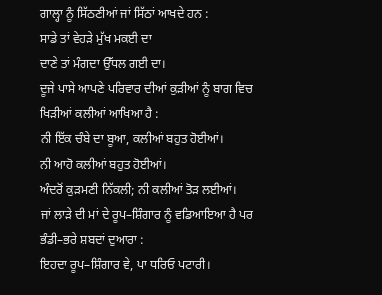ਗਾਲ੍ਹਾ ਨੂੰ ਸਿੱਠਣੀਆਂ ਜਾਂ ਸਿੱਠਾਂ ਆਖਦੇ ਹਨ :
ਸਾਡੇ ਤਾਂ ਵੇਹੜੇ ਮੁੱਖ ਮਕਈ ਦਾ
ਦਾਣੇ ਤਾਂ ਮੰਗਦਾ ਉੱਧਲ ਗਈ ਦਾ।
ਦੂਜੇ ਪਾਸੇ ਆਪਣੇ ਪਰਿਵਾਰ ਦੀਆਂ ਕੁੜੀਆਂ ਨੂੰ ਬਾਗ ਵਿਚ ਖਿੜੀਆਂ ਕਲੀਆਂ ਆਖਿਆ ਹੈ :
ਨੀ ਇੱਕ ਚੰਬੇ ਦਾ ਬੂਆ, ਕਲੀਆਂ ਬਹੁਤ ਹੋਈਆਂ।
ਨੀ ਆਹੋ ਕਲੀਆਂ ਬਹੁਤ ਹੋਈਆਂ।
ਅੰਦਰੋਂ ਕੁੜਮਣੀ ਨਿੱਕਲੀ; ਨੀ ਕਲੀਆਂ ਤੋੜ ਲਈਆਂ।
ਜਾਂ ਲਾੜੇ ਦੀ ਮਾਂ ਦੇ ਰੂਪ–ਸ਼ਿੰਗਾਰ ਨੂੰ ਵਡਿਆਇਆ ਹੈ ਪਰ ਭੰਡੀ–ਭਰੇ ਸ਼ਬਦਾਂ ਦੁਆਰਾ :
ਇਹਦਾ ਰੂਪ–ਸ਼ਿੰਗਾਰ ਵੇ, ਪਾ ਧਰਿਓ ਪਟਾਰੀ।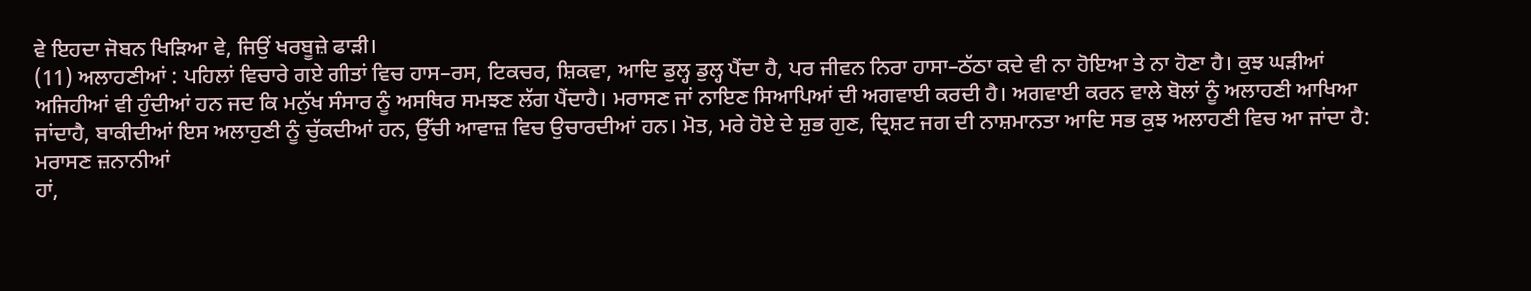ਵੇ ਇਹਦਾ ਜੋਬਨ ਖਿੜਿਆ ਵੇ, ਜਿਉਂ ਖਰਬੂਜ਼ੇ ਫਾੜੀ।
(11) ਅਲਾਹਣੀਆਂ : ਪਹਿਲਾਂ ਵਿਚਾਰੇ ਗਏ ਗੀਤਾਂ ਵਿਚ ਹਾਸ–ਰਸ, ਟਿਕਚਰ, ਸ਼ਿਕਵਾ, ਆਦਿ ਡੁਲ੍ਹ ਡੁਲ੍ਹ ਪੈਂਦਾ ਹੈ, ਪਰ ਜੀਵਨ ਨਿਰਾ ਹਾਸਾ–ਠੱਠਾ ਕਦੇ ਵੀ ਨਾ ਹੋਇਆ ਤੇ ਨਾ ਹੋਣਾ ਹੈ। ਕੁਝ ਘੜੀਆਂ ਅਜਿਹੀਆਂ ਵੀ ਹੁੰਦੀਆਂ ਹਨ ਜਦ ਕਿ ਮਨੁੱਖ ਸੰਸਾਰ ਨੂੰ ਅਸਥਿਰ ਸਮਝਣ ਲੱਗ ਪੈਂਦਾਹੈ। ਮਰਾਸਣ ਜਾਂ ਨਾਇਣ ਸਿਆਪਿਆਂ ਦੀ ਅਗਵਾਈ ਕਰਦੀ ਹੈ। ਅਗਵਾਈ ਕਰਨ ਵਾਲੇ ਬੋਲਾਂ ਨੂੰ ਅਲਾਹਣੀ ਆਖਿਆ ਜਾਂਦਾਹੈ, ਬਾਕੀਦੀਆਂ ਇਸ ਅਲਾਹੁਣੀ ਨੂੰ ਚੁੱਕਦੀਆਂ ਹਨ, ਉੱਚੀ ਆਵਾਜ਼ ਵਿਚ ਉਚਾਰਦੀਆਂ ਹਨ। ਮੋਤ, ਮਰੇ ਹੋਏ ਦੇ ਸ਼ੁਭ ਗੁਣ, ਦ੍ਰਿਸ਼ਟ ਜਗ ਦੀ ਨਾਸ਼ਮਾਨਤਾ ਆਦਿ ਸਭ ਕੁਝ ਅਲਾਹਣੀ ਵਿਚ ਆ ਜਾਂਦਾ ਹੈ:
ਮਰਾਸਣ ਜ਼ਨਾਨੀਆਂ
ਹਾਂ,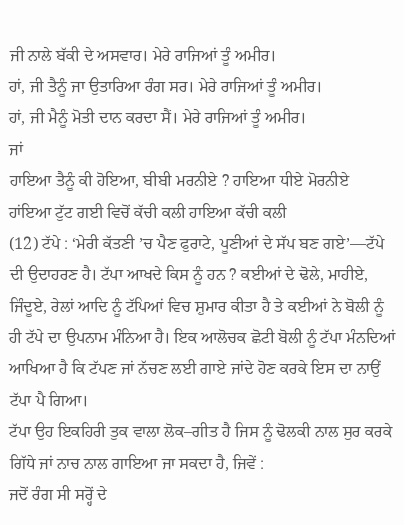ਜੀ ਨਾਲੇ ਬੱਕੀ ਦੇ ਅਸਵਾਰ। ਮੇਰੇ ਰਾਜਿਆਂ ਤੂੰ ਅਮੀਰ।
ਹਾਂ, ਜੀ ਤੈਨੂੰ ਜਾ ਉਤਾਰਿਆ ਰੰਗ ਸਰ। ਮੇਰੇ ਰਾਜਿਆਂ ਤੂੰ ਅਮੀਰ।
ਹਾਂ, ਜੀ ਮੈਨੂੰ ਮੋਤੀ ਦਾਨ ਕਰਦਾ ਸੈਂ। ਮੇਰੇ ਰਾਜਿਆਂ ਤੂੰ ਅਮੀਰ।
ਜਾਂ
ਹਾਇਆ ਤੈਨੂੰ ਕੀ ਹੋਇਆ, ਬੀਬੀ ਮਰਨੀਏ ? ਹਾਇਆ ਧੀਏ ਮੋਰਨੀਏ
ਹਾਂਇਆ ਟੁੱਟ ਗਈ ਵਿਚੋਂ ਕੱਚੀ ਕਲੀ ਹਾਇਆ ਕੱਚੀ ਕਲੀ
(12) ਟੱਪੇ : ‘ਮੇਰੀ ਕੱਤਣੀ ’ਚ ਪੈਣ ਫੁਰਾਟੇ, ਪੂਣੀਆਂ ਦੇ ਸੱਪ ਬਣ ਗਏ’––ਟੱਪੇ ਦੀ ਉਦਾਹਰਣ ਹੈ। ਟੱਪਾ ਆਖਦੇ ਕਿਸ ਨੂੰ ਹਨ ? ਕਈਆਂ ਦੇ ਢੋਲੇ, ਮਾਹੀਏ, ਜਿੰਦੂਏ, ਰੇਲਾਂ ਆਦਿ ਨੂੰ ਟੱਪਿਆਂ ਵਿਚ ਸ਼ੁਮਾਰ ਕੀਤਾ ਹੈ ਤੇ ਕਈਆਂ ਨੇ ਬੋਲੀ ਨੂੰ ਹੀ ਟੱਪੇ ਦਾ ਉਪਨਾਮ ਮੰਨਿਆ ਹੈ। ਇਕ ਆਲੋਚਕ ਛੋਟੀ ਬੋਲੀ ਨੂੰ ਟੱਪਾ ਮੰਨਦਿਆਂ ਆਖਿਆ ਹੈ ਕਿ ਟੱਪਣ ਜਾਂ ਨੱਚਣ ਲਈ ਗਾਏ ਜਾਂਦੇ ਹੋਣ ਕਰਕੇ ਇਸ ਦਾ ਨਾਉਂ ਟੱਪਾ ਪੈ ਗਿਆ।
ਟੱਪਾ ਉਹ ਇਕਹਿਰੀ ਤੁਕ ਵਾਲਾ ਲੋਕ–ਗੀਤ ਹੈ ਜਿਸ ਨੂੰ ਢੋਲਕੀ ਨਾਲ ਸੁਰ ਕਰਕੇ ਗਿੱਧੇ ਜਾਂ ਨਾਚ ਨਾਲ ਗਾਇਆ ਜਾ ਸਕਦਾ ਹੈ, ਜਿਵੇਂ :
ਜਦੋਂ ਰੰਗ ਸੀ ਸਰ੍ਹੋਂ ਦੇ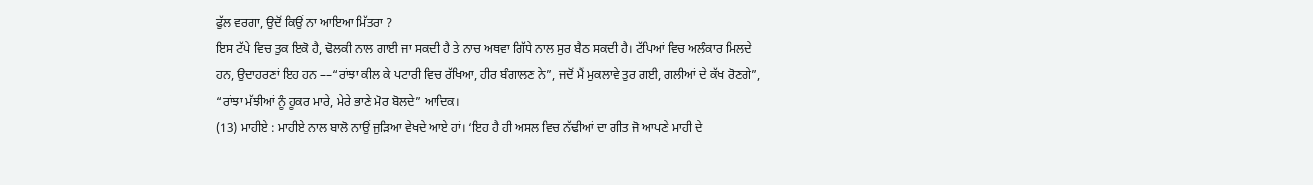ਫੁੱਲ ਵਰਗਾ, ਉਦੋਂ ਕਿਉਂ ਨਾ ਆਇਆ ਮਿੱਤਰਾ ?
ਇਸ ਟੱਪੇ ਵਿਚ ਤੁਕ ਇਕੋ ਹੈ, ਢੋਲਕੀ ਨਾਲ ਗਾਈ ਜਾ ਸਕਦੀ ਹੈ ਤੇ ਨਾਚ ਅਥਵਾ ਗਿੱਧੇ ਨਾਲ ਸੁਰ ਬੈਠ ਸਕਦੀ ਹੈ। ਟੱਪਿਆਂ ਵਿਚ ਅਲੰਕਾਰ ਮਿਲਦੇ ਹਨ, ਉਦਾਹਰਣਾਂ ਇਹ ਹਨ ––“ਰਾਂਝਾ ਕੀਲ ਕੇ ਪਟਾਰੀ ਵਿਚ ਰੱਖਿਆ, ਹੀਰ ਬੰਗਾਲਣ ਨੇ”, ਜਦੋਂ ਮੈਂ ਮੁਕਲਾਵੇ ਤੁਰ ਗਈ, ਗਲੀਆਂ ਦੇ ਕੱਖ ਰੋਣਗੇ”, “ਰਾਂਝਾ ਮੱਝੀਆਂ ਨੂੰ ਹੂਕਰ ਮਾਰੇ, ਮੇਰੇ ਭਾਣੇ ਮੋਰ ਬੋਲਦੇ” ਆਦਿਕ।
(13) ਮਾਹੀਏ : ਮਾਹੀਏ ਨਾਲ ਬਾਲੋ ਨਾਉਂ ਜੁੜਿਆ ਵੇਖਦੇ ਆਏ ਹਾਂ। ‘ਇਹ ਹੈ ਹੀ ਅਸਲ ਵਿਚ ਨੱਢੀਆਂ ਦਾ ਗੀਤ ਜੋ ਆਪਣੇ ਮਾਹੀ ਦੇ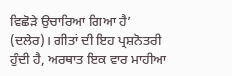ਵਿਛੋੜੇ ਉਚਾਰਿਆ ਗਿਆ ਹੈ’ (ਦਲੇਰ)। ਗੀਤਾਂ ਦੀ ਇਹ ਪ੍ਰਸ਼ਨੋਤਰੀ ਹੁੰਦੀ ਹੈ, ਅਰਥਾਤ ਇਕ ਵਾਰ ਮਾਹੀਆ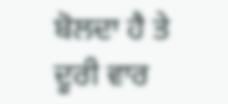ਬੋਲਦਾ ਹੈ ਤੇ ਦੂਰੀ ਵਾਰ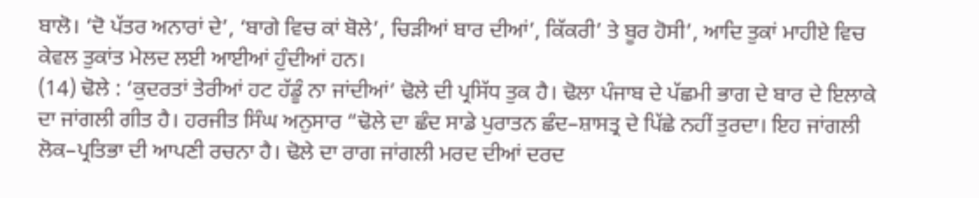ਬਾਲੋ। ‘ਦੋ ਪੱਤਰ ਅਨਾਰਾਂ ਦੇ’, ‘ਬਾਗੇ ਵਿਚ ਕਾਂ ਬੋਲੇ’, ਚਿੜੀਆਂ ਬਾਰ ਦੀਆਂ’, ਕਿੱਕਰੀ’ ਤੇ ਬੂਰ ਹੋਸੀ’, ਆਦਿ ਤੁਕਾਂ ਮਾਹੀਏ ਵਿਚ ਕੇਵਲ ਤੁਕਾਂਤ ਮੇਲਦ ਲਈ ਆਈਆਂ ਹੁੰਦੀਆਂ ਹਨ।
(14) ਢੋਲੇ : ‘ਕੁਦਰਤਾਂ ਤੇਰੀਆਂ ਹਟ ਹੱਡੂੰ ਨਾ ਜਾਂਦੀਆਂ’ ਢੋਲੇ ਦੀ ਪ੍ਰਸਿੱਧ ਤੁਕ ਹੈ। ਢੋਲਾ ਪੰਜਾਬ ਦੇ ਪੱਛਮੀ ਭਾਗ ਦੇ ਬਾਰ ਦੇ ਇਲਾਕੇ ਦਾ ਜਾਂਗਲੀ ਗੀਤ ਹੈ। ਹਰਜੀਤ ਸਿੰਘ ਅਨੁਸਾਰ “ਢੋਲੇ ਦਾ ਛੰਦ ਸਾਡੇ ਪੁਰਾਤਨ ਛੰਦ–ਸ਼ਾਸਤ੍ਰ ਦੇ ਪਿੱਛੇ ਨਹੀਂ ਤੁਰਦਾ। ਇਹ ਜਾਂਗਲੀ ਲੋਕ–ਪ੍ਰਤਿਭਾ ਦੀ ਆਪਣੀ ਰਚਨਾ ਹੈ। ਢੋਲੇ ਦਾ ਰਾਗ ਜਾਂਗਲੀ ਮਰਦ ਦੀਆਂ ਦਰਦ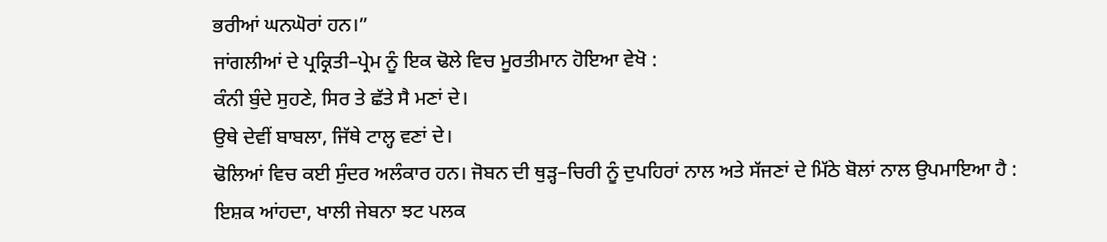ਭਰੀਆਂ ਘਨਘੋਰਾਂ ਹਨ।”
ਜਾਂਗਲੀਆਂ ਦੇ ਪ੍ਰਕ੍ਰਿਤੀ–ਪ੍ਰੇਮ ਨੂੰ ਇਕ ਢੋਲੇ ਵਿਚ ਮੂਰਤੀਮਾਨ ਹੋਇਆ ਵੇਖੋ :
ਕੰਨੀ ਬੁੰਦੇ ਸੁਹਣੇ, ਸਿਰ ਤੇ ਛੱਤੇ ਸੈ ਮਣਾਂ ਦੇ।
ਉਥੇ ਦੇਵੀਂ ਬਾਬਲਾ, ਜਿੱਥੇ ਟਾਲ੍ਹ ਵਣਾਂ ਦੇ।
ਢੋਲਿਆਂ ਵਿਚ ਕਈ ਸੁੰਦਰ ਅਲੰਕਾਰ ਹਨ। ਜੋਬਨ ਦੀ ਥੁੜ੍ਹ–ਚਿਰੀ ਨੂੰ ਦੁਪਹਿਰਾਂ ਨਾਲ ਅਤੇ ਸੱਜਣਾਂ ਦੇ ਮਿੱਠੇ ਬੋਲਾਂ ਨਾਲ ਉਪਮਾਇਆ ਹੈ :
ਇਸ਼ਕ ਆਂਹਦਾ, ਖਾਲੀ ਜੇਬਨਾ ਝਟ ਪਲਕ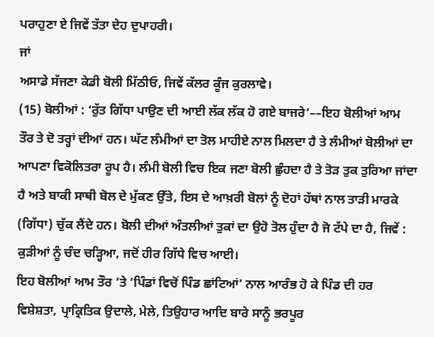ਪਰਾਹੁਣਾ ਏ ਜਿਵੇਂ ਤੱਤਾ ਦੇਹ ਦੁਪਾਹਰੀ।
ਜਾਂ
ਅਸਾਡੇ ਸੱਜਣਾ ਕੇਡੀ ਬੋਲੀ ਮਿੱਠੀਓ, ਜਿਵੇਂ ਕੱਲਰ ਕੂੰਜ ਕੁਰਲਾਵੇ।
(15) ਬੋਲੀਆਂ : ‘ਰੁੱਤ ਗਿੱਧਾ ਪਾਉਣ ਦੀ ਆਈ ਲੱਕ ਲੱਕ ਹੋ ਗਏ ਬਾਜਰੇ’––ਇਹ ਬੋਲੀਆਂ ਆਮ ਤੌਰ ਤੇ ਦੋ ਤਰ੍ਹਾਂ ਦੀਆਂ ਹਨ। ਘੱਟ ਲੰਮੀਆਂ ਦਾ ਤੋਲ ਮਾਹੀਏ ਨਾਲ ਮਿਲਦਾ ਹੈ ਤੇ ਲੰਮੀਆਂ ਬੋਲੀਆਂ ਦਾ ਆਪਣਾ ਵਿਕੋਲਿਤਰਾ ਰੂਪ ਹੈ। ਲੰਮੀ ਬੋਲੀ ਵਿਚ ਇਕ ਜਣਾ ਬੋਲੀ ਛੁੰਹਦਾ ਹੈ ਤੇ ਤੋੜ ਤੁਕ ਤੁਰਿਆ ਜਾਂਦਾ ਹੈ ਅਤੇ ਬਾਕੀ ਸਾਥੀ ਬੋਲ ਦੇ ਮੁੱਕਣ ਉੱਤੇ, ਇਸ ਦੇ ਆਖ਼ਰੀ ਬੋਲਾਂ ਨੂੰ ਦੋਹਾਂ ਹੱਥਾਂ ਨਾਲ ਤਾੜੀ ਮਾਰਕੇ (ਗਿੱਧਾ) ਚੁੱਕ ਲੈਂਦੇ ਹਨ। ਬੋਲੀ ਦੀਆਂ ਅੰਤਲੀਆਂ ਤੁਕਾਂ ਦਾ ਉਹੋ ਤੋਲ ਹੁੰਦਾ ਹੈ ਜੋ ਟੱਪੇ ਦਾ ਹੈ, ਜਿਵੇਂ :
ਕੁੜੀਆਂ ਨੂੰ ਚੰਦ ਚੜ੍ਹਿਆ, ਜਦੋਂ ਹੀਰ ਗਿੱਧੇ ਵਿਚ ਆਈ।
ਇਹ ਬੋਲੀਆਂ ਆਮ ਤੌਰ ’ਤੇ ’ਪਿੰਡਾਂ ਵਿਚੋਂ ਪਿੰਡ ਛਾਂਟਿਆਂ’ ਨਾਲ ਆਰੰਭ ਹੋ ਕੇ ਪਿੰਡ ਦੀ ਹਰ ਵਿਸ਼ੇਸ਼ਤਾ, ਪ੍ਰਾਕ੍ਰਿਤਿਕ ਉਦਾਲੇ, ਮੇਲੇ, ਤਿਉਹਾਰ ਆਦਿ ਬਾਰੇ ਸਾਨੂੰ ਭਰਪੂਰ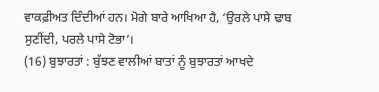ਵਾਕਫ਼ੀਅਤ ਦਿੰਦੀਆਂ ਹਨ। ਮੋਗੇ ਬਾਰੇ ਆਖਿਆ ਹੈ, ‘ਉਰਲੇ ਪਾਸੇ ਢਾਬ ਸੁਣੀਂਦੀ, ਪਰਲੇ ਪਾਸੇ ਟੋਭਾ’।
(16) ਬੁਝਾਰਤਾਂ : ਬੁੱਝਣ ਵਾਲੀਆਂ ਬਾਤਾਂ ਨੂੰ ਬੁਝਾਰਤਾਂ ਆਖਦੇ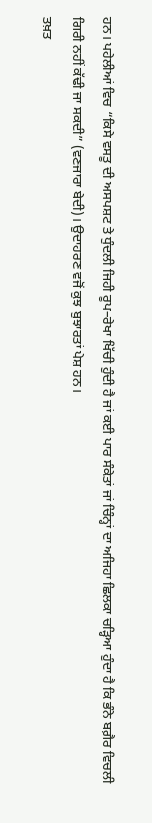ਹਨ। ਪਹੇਲੀਆਂ ਵਿਚ “ਕਿਸੇ ਵਸਤੂ ਦੀ ਅਸਪਸ਼ਟ ਤੇ ਧੁੰਦਲੀ ਜਿਹੀ ਰੂਪ–ਰੇਖਾ ਖਿੱਚੀ ਹੁੰਦੀ ਹੈ ਜਾਂ ਕਈ ਪਾਰ ਸੰਕੇਤਾਂ ਜਾਂ ਚਿੰਨ੍ਹਾਂ ਦਾ ਅਜਿਹਾ ਛਿਲਕਾ ਚੜ੍ਹਿਆ ਹੁੰਦਾ ਹੈ ਕਿ ਭੰਨੇ ਬਗ਼ੈਰ ਵਿਚਲੀ ਗਿਰੀ ਨਹੀਂ ਕੱਢੀ ਜਾ ਸਕਦੀ” (ਵਣਜਾਰਾ ਬੇਦੀ)। ਉਦਾਹਰਣ ਵਜੋਂ ਕੁਝ ਬੁਝਾਰਤਾਂ ਪੇਸ਼ ਹਨ।
ਤਖ਼ਤ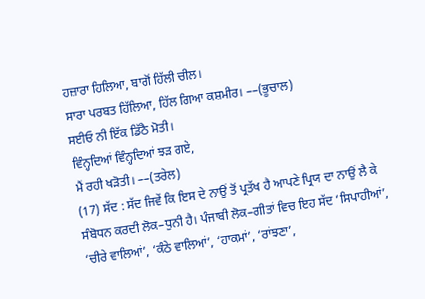ਹਜ਼ਾਰਾ ਹਿਲਿਆ, ਬਾਗੋਂ ਹਿੱਲੀ ਚੀਲ।
ਸਾਰਾ ਪਰਬਤ ਹਿੱਲਿਆ, ਹਿੱਲ ਗਿਆ ਕਸ਼ਮੀਰ। ––(ਭੂਚਾਲ)
ਸਈਓ ਨੀ ਇੱਕ ਡਿੱਠੈ ਮੋਤੀ।
ਵਿੰਨ੍ਹਦਿਆਂ ਵਿੰਨ੍ਹਦਿਆਂ ਝੜ ਗਏ,
ਮੈਂ ਰਹੀ ਖੜੋਤੀ। ––(ਤਰੇਲ)
(17) ਸੱਦ : ਸੱਦ ਜਿਵੇਂ ਕਿ ਇਸ ਦੇ ਨਾਉਂ ਤੋਂ ਪ੍ਰਤੱਖ ਹੈ ਆਪਣੇ ਪ੍ਰਿਯ ਦਾ ਨਾਉਂ ਲੈ ਕੇ ਸੰਬੋਧਨ ਕਰਦੀ ਲੋਕ–ਧੁਨੀ ਹੈ। ਪੰਜਾਬੀ ਲੋਕ–ਗੀਤਾਂ ਵਿਚ ਇਹ ਸੱਦ ‘ਸਿਪਾਹੀਆਂ’, ‘ਚੀਰੇ ਵਾਲਿਆਂ’, ‘ਕੰਠੇ ਵਾਲਿਆਂ’, ‘ਹਾਕਮਾਂ’, ‘ਰਾਂਝਣਾ’,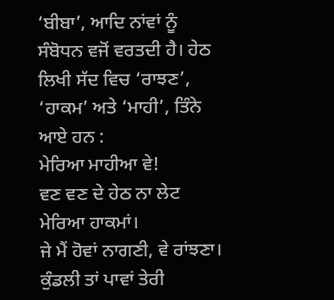‘ਬੀਬਾ’, ਆਦਿ ਨਾਂਵਾਂ ਨੂੰ ਸੰਬੋਧਨ ਵਜੋਂ ਵਰਤਦੀ ਹੈ। ਹੇਠ ਲਿਖੀ ਸੱਦ ਵਿਚ ‘ਰਾਝਣ’, ‘ਹਾਕਮ’ ਅਤੇ ‘ਮਾਹੀ’, ਤਿੰਨੇ ਆਏ ਹਨ :
ਮੇਰਿਆ ਮਾਹੀਆ ਵੇ!
ਵਣ ਵਣ ਦੇ ਹੇਠ ਨਾ ਲੇਟ ਮੇਰਿਆ ਹਾਕਮਾਂ।
ਜੇ ਮੈਂ ਹੋਵਾਂ ਨਾਗਣੀ, ਵੇ ਰਾਂਝਣਾ।
ਕੁੰਡਲੀ ਤਾਂ ਪਾਵਾਂ ਤੇਰੀ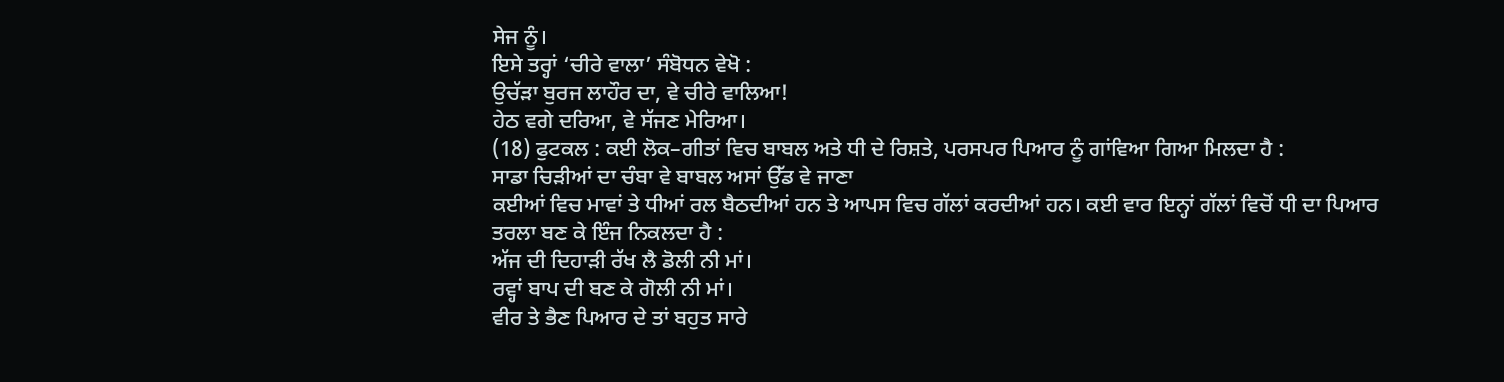ਸੇਜ ਨੂੰ।
ਇਸੇ ਤਰ੍ਹਾਂ ‘ਚੀਰੇ ਵਾਲਾ’ ਸੰਬੋਧਨ ਵੇਖੋ :
ਉਚੱੜਾ ਬੁਰਜ ਲਾਹੌਰ ਦਾ, ਵੇ ਚੀਰੇ ਵਾਲਿਆ!
ਹੇਠ ਵਗੇ ਦਰਿਆ, ਵੇ ਸੱਜਣ ਮੇਰਿਆ।
(18) ਫੁਟਕਲ : ਕਈ ਲੋਕ–ਗੀਤਾਂ ਵਿਚ ਬਾਬਲ ਅਤੇ ਧੀ ਦੇ ਰਿਸ਼ਤੇ, ਪਰਸਪਰ ਪਿਆਰ ਨੂੰ ਗਾਂਵਿਆ ਗਿਆ ਮਿਲਦਾ ਹੈ :
ਸਾਡਾ ਚਿੜੀਆਂ ਦਾ ਚੰਬਾ ਵੇ ਬਾਬਲ ਅਸਾਂ ਉੱਡ ਵੇ ਜਾਣਾ
ਕਈਆਂ ਵਿਚ ਮਾਵਾਂ ਤੇ ਧੀਆਂ ਰਲ ਬੈਠਦੀਆਂ ਹਨ ਤੇ ਆਪਸ ਵਿਚ ਗੱਲਾਂ ਕਰਦੀਆਂ ਹਨ। ਕਈ ਵਾਰ ਇਨ੍ਹਾਂ ਗੱਲਾਂ ਵਿਚੋਂ ਧੀ ਦਾ ਪਿਆਰ ਤਰਲਾ ਬਣ ਕੇ ਇੰਜ ਨਿਕਲਦਾ ਹੈ :
ਅੱਜ ਦੀ ਦਿਹਾੜੀ ਰੱਖ ਲੈ ਡੋਲੀ ਨੀ ਮਾਂ।
ਰਵ੍ਹਾਂ ਬਾਪ ਦੀ ਬਣ ਕੇ ਗੋਲੀ ਨੀ ਮਾਂ।
ਵੀਰ ਤੇ ਭੈਣ ਪਿਆਰ ਦੇ ਤਾਂ ਬਹੁਤ ਸਾਰੇ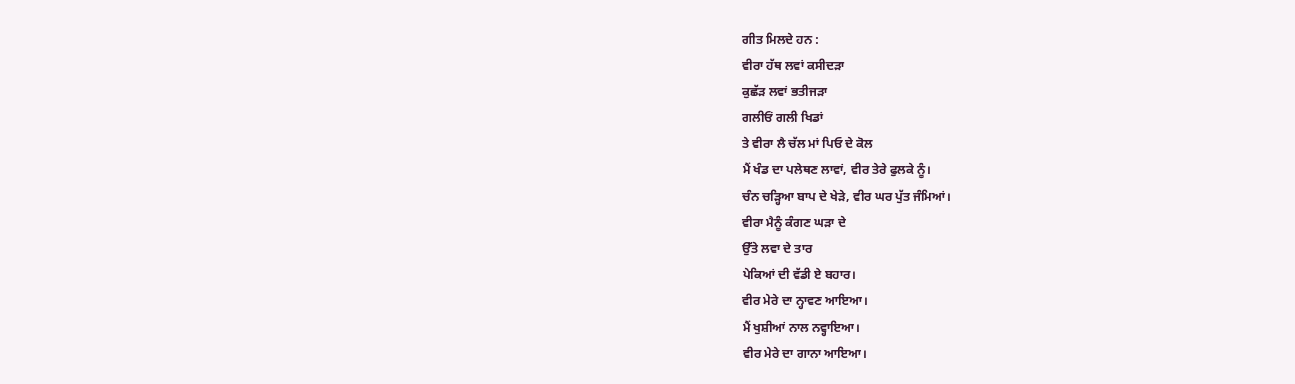ਗੀਤ ਮਿਲਦੇ ਹਨ :
ਵੀਰਾ ਹੱਥ ਲਵਾਂ ਕਸੀਦੜਾ
ਕੁਛੱੜ ਲਵਾਂ ਭਤੀਜੜਾ
ਗਲੀਓਂ ਗਲੀ ਖਿਡਾਂ
ਤੇ ਵੀਰਾ ਲੈ ਚੱਲ ਮਾਂ ਪਿਓ ਦੇ ਕੋਲ
ਮੈਂ ਖੰਡ ਦਾ ਪਲੇਥਣ ਲਾਵਾਂ, ਵੀਰ ਤੇਰੇ ਫੁਲਕੇ ਨੂੰ।
ਚੰਨ ਚੜ੍ਹਿਆ ਬਾਪ ਦੇ ਖੇੜੇ, ਵੀਰ ਘਰ ਪੁੱਤ ਜੰਮਿਆਂ।
ਵੀਰਾ ਮੈਨੂੰ ਕੰਗਣ ਘੜਾ ਦੇ
ਉੱਤੇ ਲਵਾ ਦੇ ਤਾਰ
ਪੇਕਿਆਂ ਦੀ ਵੱਡੀ ਏ ਬਹਾਰ।
ਵੀਰ ਮੇਰੇ ਦਾ ਨ੍ਹਾਵਣ ਆਇਆ।
ਮੈਂ ਖੁਸ਼ੀਆਂ ਨਾਲ ਨਵ੍ਹਾਇਆ।
ਵੀਰ ਮੇਰੇ ਦਾ ਗਾਨਾ ਆਇਆ।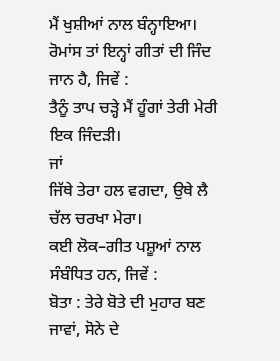ਮੈਂ ਖੁਸ਼ੀਆਂ ਨਾਲ ਬੰਨ੍ਹਾਇਆ।
ਰੋਮਾਂਸ ਤਾਂ ਇਨ੍ਹਾਂ ਗੀਤਾਂ ਦੀ ਜਿੰਦ ਜਾਨ ਹੈ, ਜਿਵੇਂ :
ਤੈਨੂੰ ਤਾਪ ਚੜ੍ਹੇ ਮੈਂ ਹੂੰਗਾਂ ਤੇਰੀ ਮੇਰੀ ਇਕ ਜਿੰਦੜੀ।
ਜਾਂ
ਜਿੱਥੇ ਤੇਰਾ ਹਲ ਵਗਦਾ, ਉਥੇ ਲੈ ਚੱਲ ਚਰਖਾ ਮੇਰਾ।
ਕਈ ਲੋਕ–ਗੀਤ ਪਸ਼ੂਆਂ ਨਾਲ ਸੰਬੰਧਿਤ ਹਨ, ਜਿਵੇਂ :
ਬੋਤਾ : ਤੇਰੇ ਬੋਤੇ ਦੀ ਮੁਹਾਰ ਬਣ ਜਾਵਾਂ, ਸੋਨੇ ਦੇ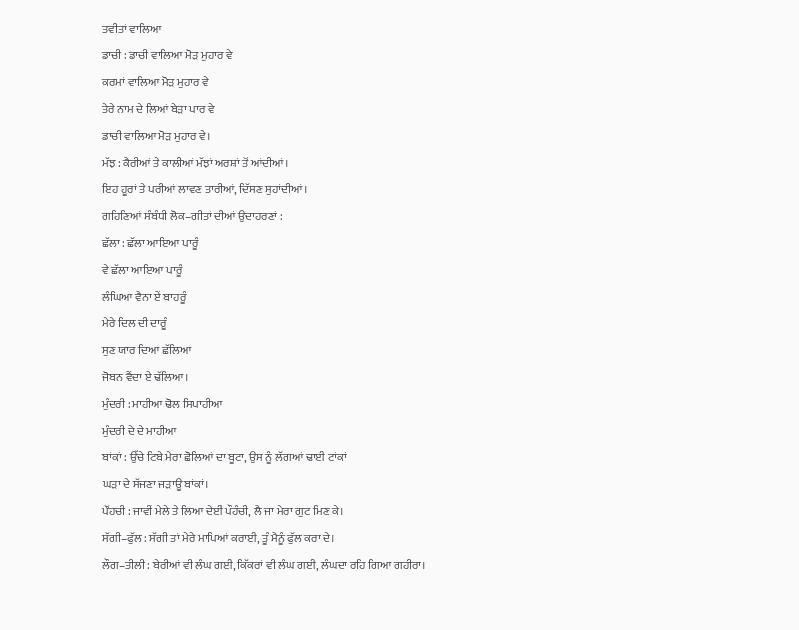ਤਵੀਤਾਂ ਵਾਲਿਆ
ਡਾਚੀ : ਡਾਚੀ ਵਾਲਿਆ ਮੋੜ ਮੁਹਾਰ ਵੇ
ਕਰਮਾਂ ਵਾਲਿਆ ਮੋੜ ਮੁਹਾਰ ਵੇ
ਤੇਰੇ ਨਾਮ ਦੇ ਲਿਆਂ ਬੇੜਾ ਪਾਰ ਵੇ
ਡਾਚੀ ਵਾਲਿਆ ਮੋੜ ਮੁਹਾਰ ਵੇ।
ਮੱਝ : ਕੈਰੀਆਂ ਤੇ ਕਾਲੀਆਂ ਮੱਝਾਂ ਅਰਸ਼ਾਂ ਤੋਂ ਆਂਦੀਆਂ।
ਇਹ ਹੂਰਾਂ ਤੇ ਪਰੀਆਂ ਲਾਵਣ ਤਾਰੀਆਂ, ਦਿੱਸਣ ਸੁਹਾਂਦੀਆਂ।
ਗਹਿਣਿਆਂ ਸੰਬੰਧੀ ਲੋਕ–ਗੀਤਾਂ ਦੀਆਂ ਉਦਾਹਰਣਾਂ :
ਛੱਲਾ : ਛੱਲਾ ਆਇਆ ਪਾਰੂੰ
ਵੇ ਛੱਲਾ ਆਇਆ ਪਾਰੂੰ
ਲੰਘਿਆ ਵੈਨਾ ਏਂ ਬਾਹਰੂੰ
ਮੇਰੇ ਦਿਲ ਦੀ ਦਾਰੂੰ
ਸੁਣ ਯਾਰ ਦਿਆ ਛੱਲਿਆ
ਜੋਬਨ ਵੈਂਦਾ ਏ ਢੱਲਿਆ।
ਮੁੰਦਰੀ : ਮਾਹੀਆ ਢੋਲ ਸਿਪਾਹੀਆ
ਮੁੰਦਰੀ ਦੇ ਦੇ ਮਾਹੀਆ
ਬਾਂਕਾਂ : ਉੱਚੇ ਟਿਬੇ ਮੇਰਾ ਛੋਲਿਆਂ ਦਾ ਬੂਟਾ, ਉਸ ਨੂੰ ਲੱਗਆਂ ਢਾਈ ਟਾਂਕਾਂ
ਘੜਾ ਦੇ ਸੱਜਣਾ ਜੜਾਊ ਬਾਂਕਾਂ।
ਪੌਂਹਚੀ : ਜਾਵੀਂ ਮੇਲੇ ਤੇ ਲਿਆ ਦੇਈਂ ਪੌਹੰਚੀ, ਲੈ ਜਾ ਮੇਰਾ ਗੁਟ ਮਿਣ ਕੇ।
ਸੱਗੀ–ਫੁੱਲ : ਸੱਗੀ ਤਾਂ ਮੇਰੇ ਮਾਪਿਆਂ ਕਰਾਈ, ਤੂੰ ਮੈਨੂੰ ਫੁੱਲ ਕਰਾ ਦੇ।
ਲੌਗ–ਤੀਲੀ : ਬੇਰੀਆਂ ਵੀ ਲੰਘ ਗਈ, ਕਿੱਕਰਾਂ ਵੀ ਲੰਘ ਗਈ, ਲੰਘਦਾ ਰਹਿ ਗਿਆ ਗਹੀਰਾ।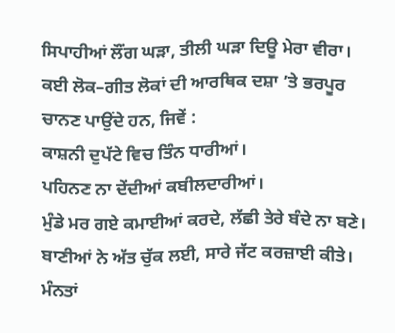ਸਿਪਾਹੀਆਂ ਲੌਂਗ ਘੜਾ, ਤੀਲੀ ਘੜਾ ਦਿਊ ਮੇਰਾ ਵੀਰਾ।
ਕਈ ਲੋਕ–ਗੀਤ ਲੋਕਾਂ ਦੀ ਆਰਥਿਕ ਦਸ਼ਾ ’ਤੇ ਭਰਪੂਰ ਚਾਨਣ ਪਾਉਂਦੇ ਹਨ, ਜਿਵੇਂ :
ਕਾਸ਼ਨੀ ਦੁਪੱਟੇ ਵਿਚ ਤਿੰਨ ਧਾਰੀਆਂ।
ਪਹਿਨਣ ਨਾ ਦੇਂਦੀਆਂ ਕਬੀਲਦਾਰੀਆਂ।
ਮੁੰਡੇ ਮਰ ਗਏ ਕਮਾਈਆਂ ਕਰਦੇ, ਲੱਛੀ ਤੇਰੇ ਬੰਦੇ ਨਾ ਬਣੇ।
ਬਾਣੀਆਂ ਨੇ ਅੱਤ ਚੁੱਕ ਲਈ, ਸਾਰੇ ਜੱਟ ਕਰਜ਼ਾਈ ਕੀਤੇ।
ਮੰਨਤਾਂ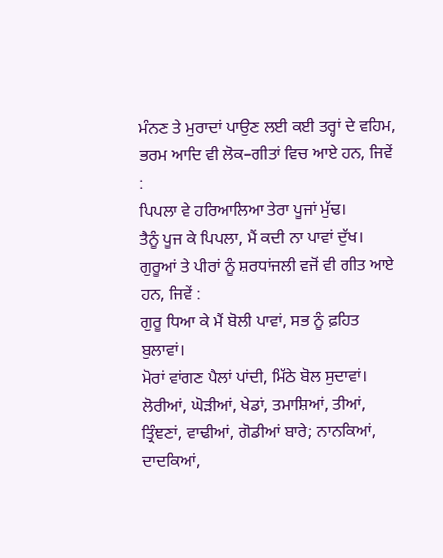ਮੰਨਣ ਤੇ ਮੁਰਾਦਾਂ ਪਾਉਣ ਲਈ ਕਈ ਤਰ੍ਹਾਂ ਦੇ ਵਹਿਮ, ਭਰਮ ਆਦਿ ਵੀ ਲੋਕ–ਗੀਤਾਂ ਵਿਚ ਆਏ ਹਨ, ਜਿਵੇਂ :
ਪਿਪਲਾ ਵੇ ਹਰਿਆਲਿਆ ਤੇਰਾ ਪੂਜਾਂ ਮੁੱਢ।
ਤੈਨੂੰ ਪੂਜ ਕੇ ਪਿਪਲਾ, ਮੈਂ ਕਦੀ ਨਾ ਪਾਵਾਂ ਦੁੱਖ।
ਗੁਰੂਆਂ ਤੇ ਪੀਰਾਂ ਨੂੰ ਸ਼ਰਧਾਂਜਲੀ ਵਜੋਂ ਵੀ ਗੀਤ ਆਏ ਹਨ, ਜਿਵੇਂ :
ਗੁਰੂ ਧਿਆ ਕੇ ਮੈਂ ਬੋਲੀ ਪਾਵਾਂ, ਸਭ ਨੂੰ ਫ਼ਹਿਤ ਬੁਲਾਵਾਂ।
ਮੋਰਾਂ ਵਾਂਗਣ ਪੈਲਾਂ ਪਾਂਦੀ, ਮਿੱਠੇ ਬੋਲ ਸੁਦਾਵਾਂ।
ਲੋਰੀਆਂ, ਘੋੜੀਆਂ, ਖੇਡਾਂ, ਤਮਾਸ਼ਿਆਂ, ਤੀਆਂ, ਤ੍ਰਿੰਞਣਾਂ, ਵਾਢੀਆਂ, ਗੋਡੀਆਂ ਬਾਰੇ; ਨਾਨਕਿਆਂ, ਦਾਦਕਿਆਂ,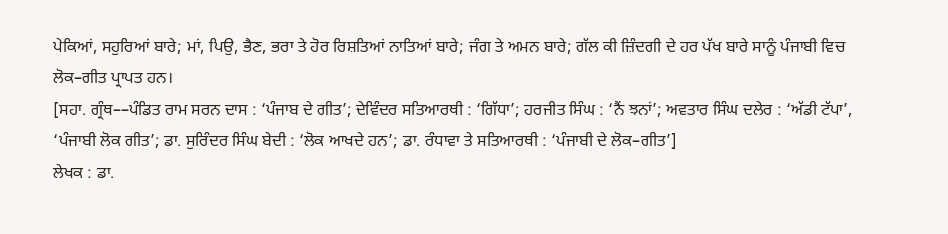ਪੇਕਿਆਂ, ਸਹੁਰਿਆਂ ਬਾਰੇ; ਮਾਂ, ਪਿਉ, ਭੈਣ, ਭਰਾ ਤੇ ਹੋਰ ਰਿਸ਼ਤਿਆਂ ਨਾਤਿਆਂ ਬਾਰੇ; ਜੰਗ ਤੇ ਅਮਨ ਬਾਰੇ; ਗੱਲ ਕੀ ਜ਼ਿੰਦਗੀ ਦੇ ਹਰ ਪੱਖ ਬਾਰੇ ਸਾਨੂੰ ਪੰਜਾਬੀ ਵਿਚ ਲੋਕ–ਗੀਤ ਪ੍ਰਾਪਤ ਹਨ।
[ਸਹਾ. ਗ੍ਰੰਥ––ਪੰਡਿਤ ਰਾਮ ਸਰਨ ਦਾਸ : ‘ਪੰਜਾਬ ਦੇ ਗੀਤ’; ਦੇਵਿੰਦਰ ਸਤਿਆਰਥੀ : ‘ਗਿੱਧਾ’; ਹਰਜੀਤ ਸਿੰਘ : ‘ਨੈਂ ਝਨਾਂ’; ਅਵਤਾਰ ਸਿੰਘ ਦਲੇਰ : ‘ਅੱਡੀ ਟੱਪਾ’, ‘ਪੰਜਾਬੀ ਲੋਕ ਗੀਤ’; ਡਾ. ਸੁਰਿੰਦਰ ਸਿੰਘ ਬੇਦੀ : ‘ਲੋਕ ਆਖਦੇ ਹਨ’; ਡਾ. ਰੰਧਾਵਾ ਤੇ ਸਤਿਆਰਥੀ : ‘ਪੰਜਾਬੀ ਦੇ ਲੋਕ–ਗੀਤ’]
ਲੇਖਕ : ਡਾ.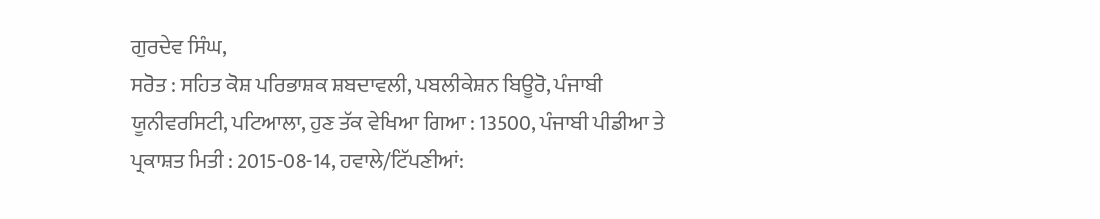ਗੁਰਦੇਵ ਸਿੰਘ,
ਸਰੋਤ : ਸਹਿਤ ਕੋਸ਼ ਪਰਿਭਾਸ਼ਕ ਸ਼ਬਦਾਵਲੀ, ਪਬਲੀਕੇਸ਼ਨ ਬਿਊਰੋ, ਪੰਜਾਬੀ ਯੂਨੀਵਰਸਿਟੀ, ਪਟਿਆਲਾ, ਹੁਣ ਤੱਕ ਵੇਖਿਆ ਗਿਆ : 13500, ਪੰਜਾਬੀ ਪੀਡੀਆ ਤੇ ਪ੍ਰਕਾਸ਼ਤ ਮਿਤੀ : 2015-08-14, ਹਵਾਲੇ/ਟਿੱਪਣੀਆਂ: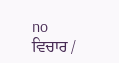no
ਵਿਚਾਰ /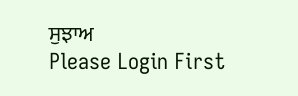ਸੁਝਾਅ
Please Login First